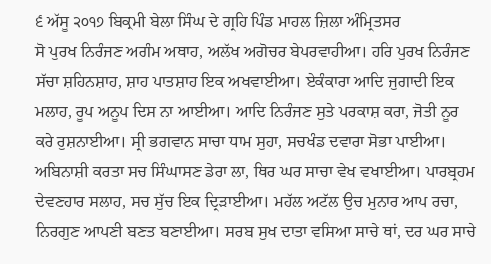੬ ਅੱਸੂ ੨੦੧੭ ਬਿਕ੍ਰਮੀ ਬੇਲਾ ਸਿੰਘ ਦੇ ਗ੍ਰਹਿ ਪਿੰਡ ਮਾਹਲ ਜ਼ਿਲਾ ਅੰਮ੍ਰਿਤਸਰ
ਸੋ ਪੁਰਖ ਨਿਰੰਜਣ ਅਗੰਮ ਅਥਾਹ, ਅਲੱਖ ਅਗੋਚਰ ਬੇਪਰਵਾਹੀਆ। ਹਰਿ ਪੁਰਖ ਨਿਰੰਜਣ ਸੱਚਾ ਸ਼ਹਿਨਸ਼ਾਹ, ਸ਼ਾਹ ਪਾਤਸ਼ਾਹ ਇਕ ਅਖਵਾਈਆ। ਏਕੰਕਾਰਾ ਆਦਿ ਜੁਗਾਦੀ ਇਕ ਮਲਾਹ, ਰੂਪ ਅਨੂਪ ਦਿਸ ਨਾ ਆਈਆ। ਆਦਿ ਨਿਰੰਜਣ ਸੁਤੇ ਪਰਕਾਸ਼ ਕਰਾ, ਜੋਤੀ ਨੂਰ ਕਰੇ ਰੁਸ਼ਨਾਈਆ। ਸ੍ਰੀ ਭਗਵਾਨ ਸਾਚਾ ਧਾਮ ਸੁਹਾ, ਸਚਖੰਡ ਦਵਾਰਾ ਸੋਭਾ ਪਾਈਆ। ਅਬਿਨਾਸ਼ੀ ਕਰਤਾ ਸਚ ਸਿੰਘਾਸਣ ਡੇਰਾ ਲਾ, ਥਿਰ ਘਰ ਸਾਚਾ ਵੇਖ ਵਖਾਈਆ। ਪਾਰਬ੍ਰਹਮ ਦੇਵਣਹਾਰ ਸਲਾਹ, ਸਚ ਸੁੱਚ ਇਕ ਦ੍ਰਿੜਾਈਆ। ਮਹੱਲ ਅਟੱਲ ਉਚ ਮੁਨਾਰ ਆਪ ਰਚਾ, ਨਿਰਗੁਣ ਆਪਣੀ ਬਣਤ ਬਣਾਈਆ। ਸਰਬ ਸੁਖ ਦਾਤਾ ਵਸਿਆ ਸਾਚੇ ਥਾਂ, ਦਰ ਘਰ ਸਾਚੇ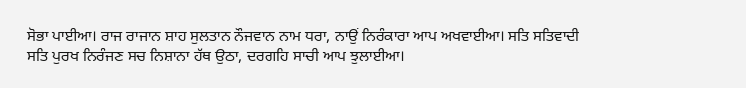ਸੋਭਾ ਪਾਈਆ। ਰਾਜ ਰਾਜਾਨ ਸ਼ਾਹ ਸੁਲਤਾਨ ਨੌਜਵਾਨ ਨਾਮ ਧਰਾ, ਨਾਉਂ ਨਿਰੰਕਾਰਾ ਆਪ ਅਖਵਾਈਆ। ਸਤਿ ਸਤਿਵਾਦੀ ਸਤਿ ਪੁਰਖ ਨਿਰੰਜਣ ਸਚ ਨਿਸ਼ਾਨਾ ਹੱਥ ਉਠਾ, ਦਰਗਹਿ ਸਾਚੀ ਆਪ ਝੁਲਾਈਆ।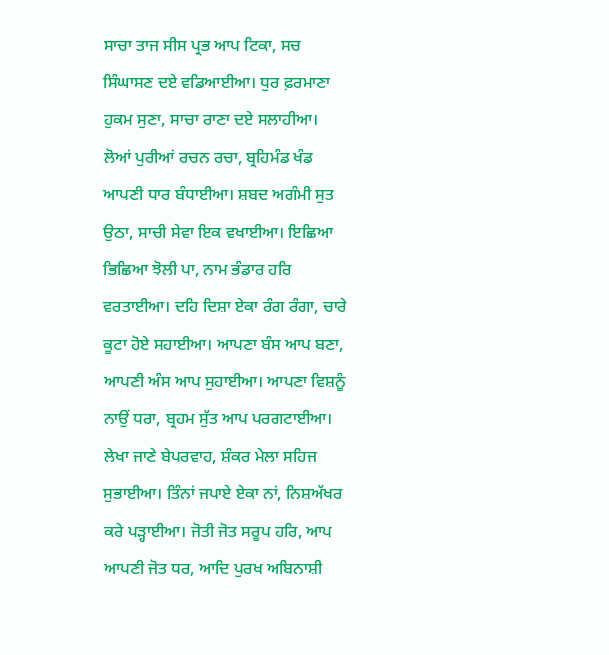ਸਾਚਾ ਤਾਜ ਸੀਸ ਪ੍ਰਭ ਆਪ ਟਿਕਾ, ਸਚ ਸਿੰਘਾਸਣ ਦਏ ਵਡਿਆਈਆ। ਧੁਰ ਫ਼ਰਮਾਣਾ ਹੁਕਮ ਸੁਣਾ, ਸਾਚਾ ਰਾਣਾ ਦਏ ਸਲਾਹੀਆ। ਲੋਆਂ ਪੁਰੀਆਂ ਰਚਨ ਰਚਾ, ਬ੍ਰਹਿਮੰਡ ਖੰਡ ਆਪਣੀ ਧਾਰ ਬੰਧਾਈਆ। ਸ਼ਬਦ ਅਗੰਮੀ ਸੁਤ ਉਠਾ, ਸਾਚੀ ਸੇਵਾ ਇਕ ਵਖਾਈਆ। ਇਛਿਆ ਭਿਛਿਆ ਝੋਲੀ ਪਾ, ਨਾਮ ਭੰਡਾਰ ਹਰਿ ਵਰਤਾਈਆ। ਦਹਿ ਦਿਸ਼ਾ ਏਕਾ ਰੰਗ ਰੰਗਾ, ਚਾਰੇ ਕੂਟਾ ਹੋਏ ਸਹਾਈਆ। ਆਪਣਾ ਬੰਸ ਆਪ ਬਣਾ, ਆਪਣੀ ਅੰਸ ਆਪ ਸੁਹਾਈਆ। ਆਪਣਾ ਵਿਸ਼ਨੂੰ ਨਾਉਂ ਧਰਾ, ਬ੍ਰਹਮ ਸੁੱਤ ਆਪ ਪਰਗਟਾਈਆ। ਲੇਖਾ ਜਾਣੇ ਬੇਪਰਵਾਹ, ਸ਼ੰਕਰ ਮੇਲਾ ਸਹਿਜ ਸੁਭਾਈਆ। ਤਿੰਨਾਂ ਜਪਾਏ ਏਕਾ ਨਾਂ, ਨਿਸ਼ਅੱਖਰ ਕਰੇ ਪੜ੍ਹਾਈਆ। ਜੋਤੀ ਜੋਤ ਸਰੂਪ ਹਰਿ, ਆਪ ਆਪਣੀ ਜੋਤ ਧਰ, ਆਦਿ ਪੁਰਖ ਅਬਿਨਾਸ਼ੀ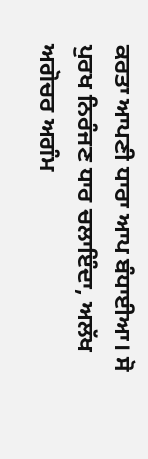ਕਰਤਾ ਆਪਣੀ ਧਾਰਾ ਆਪ ਬੰਧਾਈਆ। ਸੋ ਪੁਰਖ ਨਿਰੰਜਣ ਧਾਰ ਚਲਾਇੰਦਾ, ਅਲੱਖ ਅਗੋਚਰ ਅਗੰਮ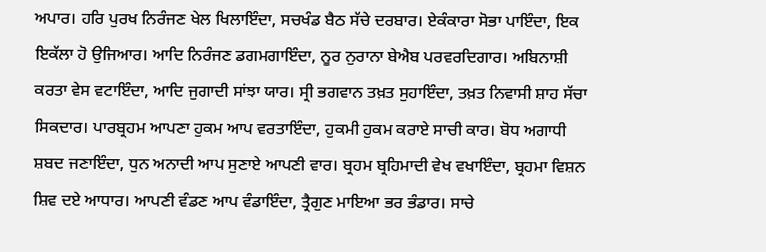ਅਪਾਰ। ਹਰਿ ਪੁਰਖ ਨਿਰੰਜਣ ਖੇਲ ਖਿਲਾਇੰਦਾ, ਸਚਖੰਡ ਬੈਠ ਸੱਚੇ ਦਰਬਾਰ। ਏਕੰਕਾਰਾ ਸੋਭਾ ਪਾਇੰਦਾ, ਇਕ ਇਕੱਲਾ ਹੋ ਉਜਿਆਰ। ਆਦਿ ਨਿਰੰਜਣ ਡਗਮਗਾਇੰਦਾ, ਨੂਰ ਨੁਰਾਨਾ ਬੇਐਬ ਪਰਵਰਦਿਗਾਰ। ਅਬਿਨਾਸ਼ੀ ਕਰਤਾ ਵੇਸ ਵਟਾਇੰਦਾ, ਆਦਿ ਜੁਗਾਦੀ ਸਾਂਝਾ ਯਾਰ। ਸ੍ਰੀ ਭਗਵਾਨ ਤਖ਼ਤ ਸੁਹਾਇੰਦਾ, ਤਖ਼ਤ ਨਿਵਾਸੀ ਸ਼ਾਹ ਸੱਚਾ ਸਿਕਦਾਰ। ਪਾਰਬ੍ਰਹਮ ਆਪਣਾ ਹੁਕਮ ਆਪ ਵਰਤਾਇੰਦਾ, ਹੁਕਮੀ ਹੁਕਮ ਕਰਾਏ ਸਾਚੀ ਕਾਰ। ਬੋਧ ਅਗਾਧੀ ਸ਼ਬਦ ਜਣਾਇੰਦਾ, ਧੁਨ ਅਨਾਦੀ ਆਪ ਸੁਣਾਏ ਆਪਣੀ ਵਾਰ। ਬ੍ਰਹਮ ਬ੍ਰਹਿਮਾਦੀ ਵੇਖ ਵਖਾਇੰਦਾ, ਬ੍ਰਹਮਾ ਵਿਸ਼ਨ ਸ਼ਿਵ ਦਏ ਆਧਾਰ। ਆਪਣੀ ਵੰਡਣ ਆਪ ਵੰਡਾਇੰਦਾ, ਤ੍ਰੈਗੁਣ ਮਾਇਆ ਭਰ ਭੰਡਾਰ। ਸਾਚੇ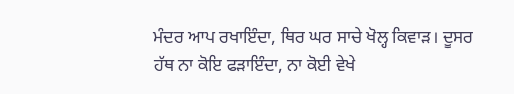ਮੰਦਰ ਆਪ ਰਖਾਇੰਦਾ, ਥਿਰ ਘਰ ਸਾਚੇ ਖੋਲ੍ਹ ਕਿਵਾੜ। ਦੂਸਰ ਹੱਥ ਨਾ ਕੋਇ ਫੜਾਇੰਦਾ, ਨਾ ਕੋਈ ਵੇਖੇ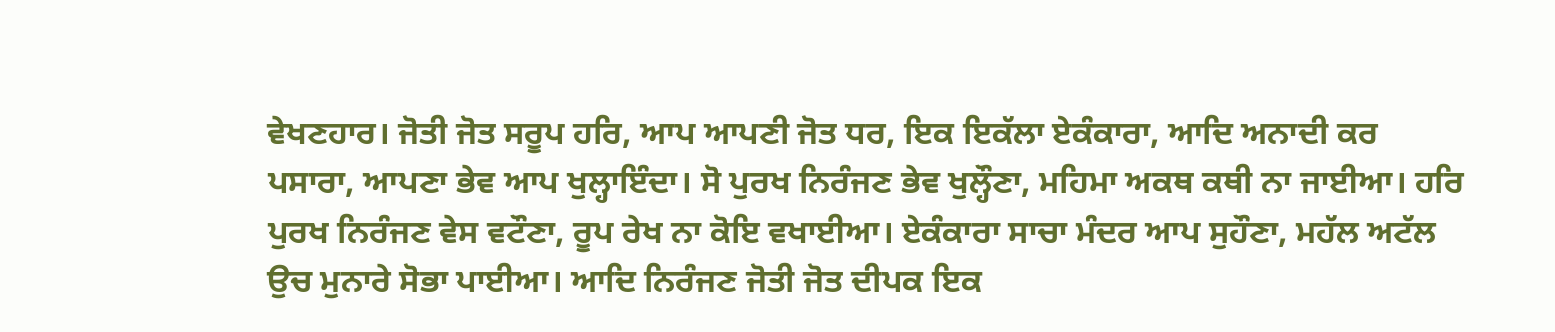ਵੇਖਣਹਾਰ। ਜੋਤੀ ਜੋਤ ਸਰੂਪ ਹਰਿ, ਆਪ ਆਪਣੀ ਜੋਤ ਧਰ, ਇਕ ਇਕੱਲਾ ਏਕੰਕਾਰਾ, ਆਦਿ ਅਨਾਦੀ ਕਰ ਪਸਾਰਾ, ਆਪਣਾ ਭੇਵ ਆਪ ਖੁਲ੍ਹਾਇੰਦਾ। ਸੋ ਪੁਰਖ ਨਿਰੰਜਣ ਭੇਵ ਖੁਲ੍ਹੌਣਾ, ਮਹਿਮਾ ਅਕਥ ਕਥੀ ਨਾ ਜਾਈਆ। ਹਰਿ ਪੁਰਖ ਨਿਰੰਜਣ ਵੇਸ ਵਟੌਣਾ, ਰੂਪ ਰੇਖ ਨਾ ਕੋਇ ਵਖਾਈਆ। ਏਕੰਕਾਰਾ ਸਾਚਾ ਮੰਦਰ ਆਪ ਸੁਹੌਣਾ, ਮਹੱਲ ਅਟੱਲ ਉਚ ਮੁਨਾਰੇ ਸੋਭਾ ਪਾਈਆ। ਆਦਿ ਨਿਰੰਜਣ ਜੋਤੀ ਜੋਤ ਦੀਪਕ ਇਕ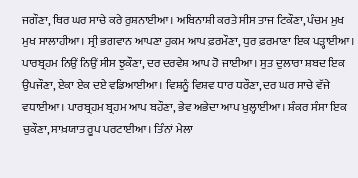ਜਗੌਣਾ, ਥਿਰ ਘਰ ਸਾਚੇ ਕਰੇ ਰੁਸ਼ਨਾਈਆ। ਅਬਿਨਾਸ਼ੀ ਕਰਤੇ ਸੀਸ ਤਾਜ ਟਿਕੌਣਾ, ਪੰਚਮ ਮੁਖ ਮੁਖ ਸਾਲਾਹੀਆ। ਸ੍ਰੀ ਭਗਵਾਨ ਆਪਣਾ ਹੁਕਮ ਆਪ ਫ਼ਰਮੌਣਾ, ਧੁਰ ਫ਼ਰਮਾਣਾ ਇਕ ਪੜ੍ਹਾਈਆ। ਪਾਰਬ੍ਰਹਮ ਨਿਉਂ ਨਿਉਂ ਸੀਸ ਝੁਕੌਣਾ, ਦਰ ਦਰਵੇਸ਼ ਆਪ ਹੋ ਜਾਈਆ। ਸੁਤ ਦੁਲਾਰਾ ਸ਼ਬਦ ਇਕ ਉਪਜੌਣਾ, ਏਕਾ ਏਕ ਦਏ ਵਡਿਆਈਆ। ਵਿਸ਼ਨੂੰ ਵਿਸ਼ਵ ਧਾਰ ਧਰੌਣਾ, ਦਰ ਘਰ ਸਾਚੇ ਵੱਜੇ ਵਧਾਈਆ। ਪਾਰਬ੍ਰਹਮ ਬ੍ਰਹਮ ਆਪ ਬਹੌਣਾ, ਭੇਵ ਅਭੇਦਾ ਆਪ ਖੁਲ੍ਹਾਈਆ। ਸ਼ੰਕਰ ਸੰਸਾ ਇਕ ਚੁਕੌਣਾ, ਸਾਖ਼ਯਾਤ ਰੂਪ ਪਰਟਾਈਆ। ਤਿੰਨਾਂ ਮੇਲਾ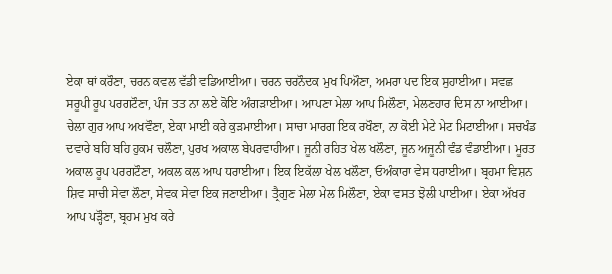ਏਕਾ ਥਾਂ ਕਰੌਣਾ, ਚਰਨ ਕਵਲ ਵੱਡੀ ਵਡਿਆਈਆ। ਚਰਨ ਚਰਨੌਦਕ ਮੁਖ ਪਿਔਣਾ, ਅਮਰਾ ਪਦ ਇਕ ਸੁਹਾਈਆ। ਸਵਛ ਸਰੂਪੀ ਰੂਪ ਪਰਗਟੌਣਾ, ਪੰਜ ਤਤ ਨਾ ਲਏ ਕੋਇ ਅੰਗੜਾਈਆ। ਆਪਣਾ ਮੇਲਾ ਆਪ ਮਿਲੌਣਾ, ਮੇਲਣਹਾਰ ਦਿਸ ਨਾ ਆਈਆ। ਚੇਲਾ ਗੁਰ ਆਪ ਅਖਵੌਣਾ, ਏਕਾ ਮਾਈ ਕਰੇ ਕੁੜਮਾਈਆ। ਸਾਚਾ ਮਾਰਗ ਇਕ ਰਖੌਣਾ, ਨਾ ਕੋਈ ਮੇਟੇ ਮੇਟ ਮਿਟਾਈਆ। ਸਚਖੰਡ ਦਵਾਰੇ ਬਹਿ ਬਹਿ ਹੁਕਮ ਚਲੌਣਾ, ਪੁਰਖ ਅਕਾਲ ਬੇਪਰਵਾਹੀਆ। ਜੂਨੀ ਰਹਿਤ ਖੇਲ ਖਲੌਣਾ, ਜੂਨ ਅਜੂਨੀ ਵੰਡ ਵੰਡਾਈਆ। ਮੂਰਤ ਅਕਾਲ ਰੂਪ ਪਰਗਟੌਣਾ, ਅਕਲ ਕਲ ਆਪ ਧਰਾਈਆ। ਇਕ ਇਕੱਲਾ ਖੇਲ ਖਲੌਣਾ, ਓਅੰਕਾਰਾ ਵੇਸ ਧਰਾਈਆ। ਬ੍ਰਹਮਾ ਵਿਸ਼ਨ ਸ਼ਿਵ ਸਾਚੀ ਸੇਵਾ ਲੌਣਾ, ਸੇਵਕ ਸੇਵਾ ਇਕ ਜਣਾਈਆ। ਤ੍ਰੈਗੁਣ ਮੇਲਾ ਮੇਲ ਮਿਲੌਣਾ, ਏਕਾ ਵਸਤ ਝੋਲੀ ਪਾਈਆ। ਏਕਾ ਅੱਖਰ ਆਪ ਪੜ੍ਹੌਣਾ, ਬ੍ਰਹਮ ਮੁਖ ਕਰੇ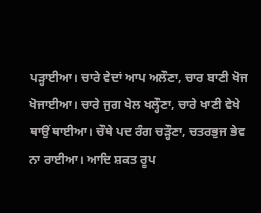ਪੜ੍ਹਾਈਆ। ਚਾਰੇ ਵੇਦਾਂ ਆਪ ਅਲੌਣਾ, ਚਾਰ ਬਾਣੀ ਖੋਜ ਖੋਜਾਈਆ। ਚਾਰੇ ਜੁਗ ਖੇਲ ਖਲ੍ਹੌਣਾ, ਚਾਰੇ ਖਾਣੀ ਵੇਖੇ ਥਾਉਂ ਥਾਈਆ। ਚੌਥੇ ਪਦ ਰੰਗ ਚੜ੍ਹੌਣਾ, ਚਤਰਭੁਜ ਭੇਵ ਨਾ ਰਾਈਆ। ਆਦਿ ਸ਼ਕਤ ਰੂਪ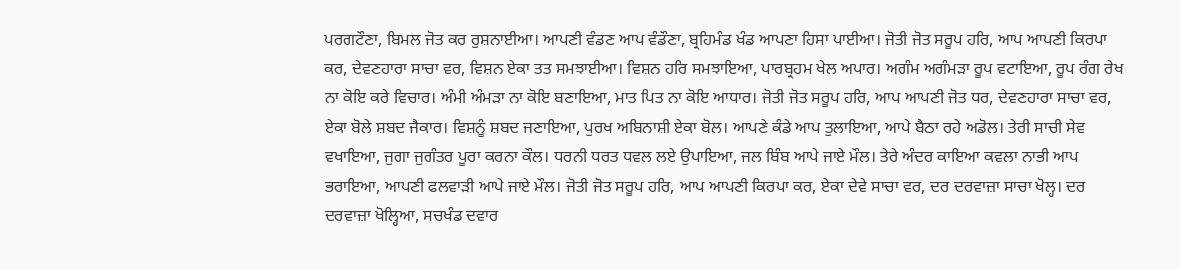ਪਰਗਟੌਣਾ, ਬਿਮਲ ਜੋਤ ਕਰ ਰੁਸ਼ਨਾਈਆ। ਆਪਣੀ ਵੰਡਣ ਆਪ ਵੰਡੌਣਾ, ਬ੍ਰਹਿਮੰਡ ਖੰਡ ਆਪਣਾ ਹਿਸਾ ਪਾਈਆ। ਜੋਤੀ ਜੋਤ ਸਰੂਪ ਹਰਿ, ਆਪ ਆਪਣੀ ਕਿਰਪਾ ਕਰ, ਦੇਵਣਹਾਰਾ ਸਾਚਾ ਵਰ, ਵਿਸ਼ਨ ਏਕਾ ਤਤ ਸਮਝਾਈਆ। ਵਿਸ਼ਨ ਹਰਿ ਸਮਝਾਇਆ, ਪਾਰਬ੍ਰਹਮ ਖੇਲ ਅਪਾਰ। ਅਗੰਮ ਅਗੰਮੜਾ ਰੂਪ ਵਟਾਇਆ, ਰੂਪ ਰੰਗ ਰੇਖ ਨਾ ਕੋਇ ਕਰੇ ਵਿਚਾਰ। ਅੰਮੀ ਅੰਮੜਾ ਨਾ ਕੋਇ ਬਣਾਇਆ, ਮਾਤ ਪਿਤ ਨਾ ਕੋਇ ਆਧਾਰ। ਜੋਤੀ ਜੋਤ ਸਰੂਪ ਹਰਿ, ਆਪ ਆਪਣੀ ਜੋਤ ਧਰ, ਦੇਵਣਹਾਰਾ ਸਾਚਾ ਵਰ, ਏਕਾ ਬੋਲੇ ਸ਼ਬਦ ਜੈਕਾਰ। ਵਿਸ਼ਨੂੰ ਸ਼ਬਦ ਜਣਾਇਆ, ਪੁਰਖ ਅਬਿਨਾਸ਼ੀ ਏਕਾ ਬੋਲ। ਆਪਣੇ ਕੰਡੇ ਆਪ ਤੁਲਾਇਆ, ਆਪੇ ਬੈਠਾ ਰਹੇ ਅਡੋਲ। ਤੇਰੀ ਸਾਚੀ ਸੇਵ ਵਖਾਇਆ, ਜੁਗਾ ਜੁਗੰਤਰ ਪੂਰਾ ਕਰਨਾ ਕੌਲ। ਧਰਨੀ ਧਰਤ ਧਵਲ ਲਏ ਉਪਾਇਆ, ਜਲ ਬਿੰਬ ਆਪੇ ਜਾਏ ਮੌਲ। ਤੇਰੇ ਅੰਦਰ ਕਾਇਆ ਕਵਲਾ ਨਾਭੀ ਆਪ ਭਰਾਇਆ, ਆਪਣੀ ਫਲਵਾੜੀ ਆਪੇ ਜਾਏ ਮੌਲ। ਜੋਤੀ ਜੋਤ ਸਰੂਪ ਹਰਿ, ਆਪ ਆਪਣੀ ਕਿਰਪਾ ਕਰ, ਏਕਾ ਦੇਵੇ ਸਾਚਾ ਵਰ, ਦਰ ਦਰਵਾਜ਼ਾ ਸਾਚਾ ਖੋਲ੍ਹ। ਦਰ ਦਰਵਾਜ਼ਾ ਖੋਲ੍ਹਿਆ, ਸਚਖੰਡ ਦਵਾਰ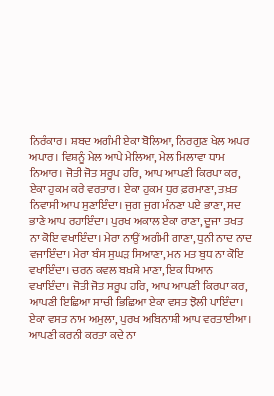ਨਿਰੰਕਾਰ। ਸ਼ਬਦ ਅਗੰਮੀ ਏਕਾ ਬੋਲਿਆ, ਨਿਰਗੁਣ ਖੇਲ ਅਪਰ ਅਪਾਰ। ਵਿਸ਼ਨੂੰ ਮੇਲ ਆਪੇ ਮੇਲਿਆ, ਮੇਲ ਮਿਲਾਵਾ ਧਾਮ ਨਿਆਰ। ਜੋਤੀ ਜੋਤ ਸਰੂਪ ਹਰਿ, ਆਪ ਆਪਣੀ ਕਿਰਪਾ ਕਰ, ਏਕਾ ਹੁਕਮ ਕਰੇ ਵਰਤਾਰ। ਏਕਾ ਹੁਕਮ ਧੁਰ ਫ਼ਰਮਾਣਾ, ਤਖ਼ਤ ਨਿਵਾਸੀ ਆਪ ਸੁਣਾਇੰਦਾ। ਜੁਗ ਜੁਗ ਮੰਨਣਾ ਪਏ ਭਾਣਾ, ਸਦ ਭਾਣੇ ਆਪ ਰਹਾਇੰਦਾ। ਪੁਰਖ ਅਕਾਲ ਏਕਾ ਰਾਣਾ, ਦੂਜਾ ਤਖਤ ਨਾ ਕੋਇ ਵਖਾਇੰਦਾ। ਮੇਰਾ ਨਾਉਂ ਅਗੰਮੀ ਗਾਣਾ, ਧੁਨੀ ਨਾਦ ਨਾਦ ਵਜਾਇੰਦਾ। ਮੇਰਾ ਬੰਸ ਸੁਘੜ ਸਿਆਣਾ, ਮਨ ਮਤ ਬੁਧ ਨਾ ਕੋਇ ਵਖਾਇੰਦਾ। ਚਰਨ ਕਵਲ ਬਖ਼ਸ਼ੇ ਮਾਣਾ, ਇਕ ਧਿਆਨ ਵਖਾਇੰਦਾ। ਜੋਤੀ ਜੋਤ ਸਰੂਪ ਹਰਿ, ਆਪ ਆਪਣੀ ਕਿਰਪਾ ਕਰ, ਆਪਣੀ ਇਛਿਆ ਸਾਚੀ ਭਿਛਿਆ ਏਕਾ ਵਸਤ ਝੋਲੀ ਪਾਇੰਦਾ। ਏਕਾ ਵਸਤ ਨਾਮ ਅਮੁਲਾ, ਪੁਰਖ ਅਬਿਨਾਸ਼ੀ ਆਪ ਵਰਤਾਈਆ। ਆਪਣੀ ਕਰਨੀ ਕਰਤਾ ਕਦੇ ਨਾ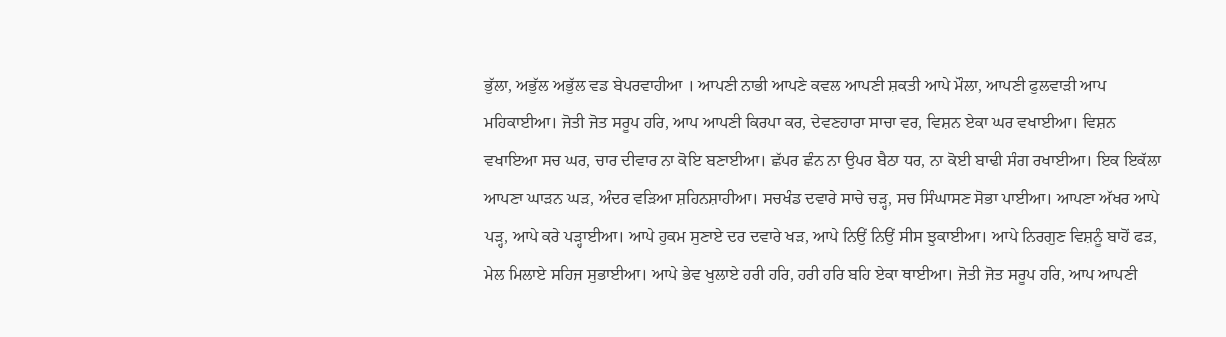ਭੁੱਲਾ, ਅਭੁੱਲ ਅਭੁੱਲ ਵਡ ਬੇਪਰਵਾਹੀਆ । ਆਪਣੀ ਨਾਭੀ ਆਪਣੇ ਕਵਲ ਆਪਣੀ ਸ਼ਕਤੀ ਆਪੇ ਮੌਲਾ, ਆਪਣੀ ਫੁਲਵਾੜੀ ਆਪ ਮਹਿਕਾਈਆ। ਜੋਤੀ ਜੋਤ ਸਰੂਪ ਹਰਿ, ਆਪ ਆਪਣੀ ਕਿਰਪਾ ਕਰ, ਦੇਵਣਹਾਰਾ ਸਾਚਾ ਵਰ, ਵਿਸ਼ਨ ਏਕਾ ਘਰ ਵਖਾਈਆ। ਵਿਸ਼ਨ ਵਖਾਇਆ ਸਚ ਘਰ, ਚਾਰ ਦੀਵਾਰ ਨਾ ਕੋਇ ਬਣਾਈਆ। ਛੱਪਰ ਛੰਨ ਨਾ ਉਪਰ ਬੈਠਾ ਧਰ, ਨਾ ਕੋਈ ਬਾਢੀ ਸੰਗ ਰਖਾਈਆ। ਇਕ ਇਕੱਲਾ ਆਪਣਾ ਘਾੜਨ ਘੜ, ਅੰਦਰ ਵੜਿਆ ਸ਼ਹਿਨਸ਼ਾਹੀਆ। ਸਚਖੰਡ ਦਵਾਰੇ ਸਾਚੇ ਚੜ੍ਹ, ਸਚ ਸਿੰਘਾਸਣ ਸੋਭਾ ਪਾਈਆ। ਆਪਣਾ ਅੱਖਰ ਆਪੇ ਪੜ੍ਹ, ਆਪੇ ਕਰੇ ਪੜ੍ਹਾਈਆ। ਆਪੇ ਹੁਕਮ ਸੁਣਾਏ ਦਰ ਦਵਾਰੇ ਖੜ, ਆਪੇ ਨਿਉਂ ਨਿਉਂ ਸੀਸ ਝੁਕਾਈਆ। ਆਪੇ ਨਿਰਗੁਣ ਵਿਸ਼ਨੂੰ ਬਾਹੋਂ ਫੜ, ਮੇਲ ਮਿਲਾਏ ਸਹਿਜ ਸੁਭਾਈਆ। ਆਪੇ ਭੇਵ ਖੁਲਾਏ ਹਰੀ ਹਰਿ, ਹਰੀ ਹਰਿ ਬਹਿ ਏਕਾ ਥਾਈਆ। ਜੋਤੀ ਜੋਤ ਸਰੂਪ ਹਰਿ, ਆਪ ਆਪਣੀ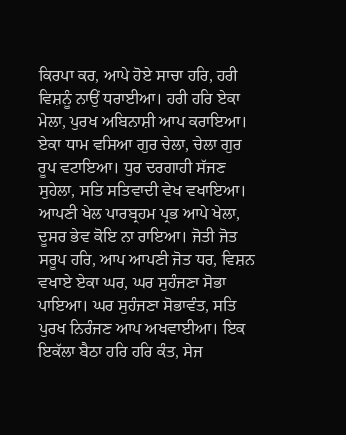ਕਿਰਪਾ ਕਰ, ਆਪੇ ਹੋਏ ਸਾਚਾ ਹਰਿ, ਹਰੀ ਵਿਸ਼ਨੂੰ ਨਾਉਂ ਧਰਾਈਆ। ਹਰੀ ਹਰਿ ਏਕਾ ਮੇਲਾ, ਪੁਰਖ ਅਬਿਨਾਸ਼ੀ ਆਪ ਕਰਾਇਆ। ਏਕਾ ਧਾਮ ਵਸਿਆ ਗੁਰ ਚੇਲਾ, ਚੇਲਾ ਗੁਰ ਰੂਪ ਵਟਾਇਆ। ਧੁਰ ਦਰਗਾਹੀ ਸੱਜਣ ਸੁਹੇਲਾ, ਸਤਿ ਸਤਿਵਾਦੀ ਵੇਖ ਵਖਾਇਆ। ਆਪਣੀ ਖੇਲ ਪਾਰਬ੍ਰਹਮ ਪ੍ਰਭ ਆਪੇ ਖੇਲਾ, ਦੂਸਰ ਭੇਵ ਕੋਇ ਨਾ ਰਾਇਆ। ਜੋਤੀ ਜੋਤ ਸਰੂਪ ਹਰਿ, ਆਪ ਆਪਣੀ ਜੋਤ ਧਰ, ਵਿਸ਼ਨ ਵਖਾਏ ਏਕਾ ਘਰ, ਘਰ ਸੁਹੰਜਣਾ ਸੋਭਾ ਪਾਇਆ। ਘਰ ਸੁਹੰਜਣਾ ਸੋਭਾਵੰਤ, ਸਤਿ ਪੁਰਖ ਨਿਰੰਜਣ ਆਪ ਅਖਵਾਈਆ। ਇਕ ਇਕੱਲਾ ਬੈਠਾ ਹਰਿ ਹਰਿ ਕੰਤ, ਸੇਜ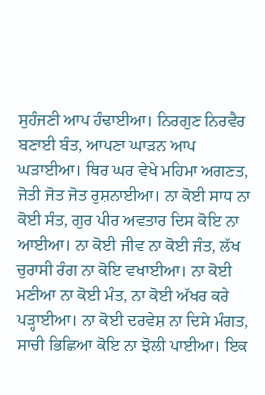ਸੁਹੰਜਣੀ ਆਪ ਹੰਢਾਈਆ। ਨਿਰਗੁਣ ਨਿਰਵੈਰ ਬਣਾਈ ਬੰਤ, ਆਪਣਾ ਘਾੜਨ ਆਪ ਘੜਾਈਆ। ਥਿਰ ਘਰ ਵੇਖੇ ਮਹਿਮਾ ਅਗਣਤ, ਜੋਤੀ ਜੋਤ ਜੋਤ ਰੁਸ਼ਨਾਈਆ। ਨਾ ਕੋਈ ਸਾਧ ਨਾ ਕੋਈ ਸੰਤ, ਗੁਰ ਪੀਰ ਅਵਤਾਰ ਦਿਸ ਕੋਇ ਨਾ ਆਈਆ। ਨਾ ਕੋਈ ਜੀਵ ਨਾ ਕੋਈ ਜੰਤ, ਲੱਖ ਚੁਰਾਸੀ ਰੰਗ ਨਾ ਕੋਇ ਵਖਾਈਆ। ਨਾ ਕੋਈ ਮਣੀਆ ਨਾ ਕੋਈ ਮੰਤ, ਨਾ ਕੋਈ ਅੱਖਰ ਕਰੇ ਪੜ੍ਹਾਈਆ। ਨਾ ਕੋਈ ਦਰਵੇਸ਼ ਨਾ ਦਿਸੇ ਮੰਗਤ, ਸਾਚੀ ਭਿਛਿਆ ਕੋਇ ਨਾ ਝੋਲੀ ਪਾਈਆ। ਇਕ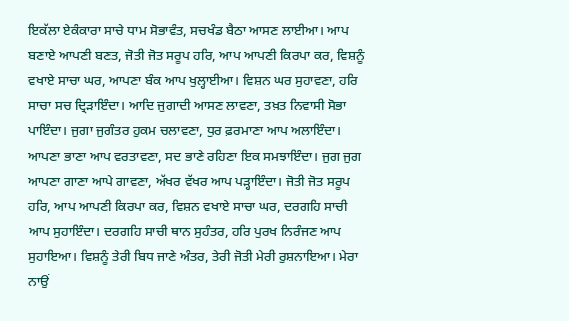ਇਕੱਲਾ ਏਕੰਕਾਰਾ ਸਾਚੇ ਧਾਮ ਸੋਭਾਵੰਤ, ਸਚਖੰਡ ਬੈਠਾ ਆਸਣ ਲਾਈਆ। ਆਪ ਬਣਾਏ ਆਪਣੀ ਬਣਤ, ਜੋਤੀ ਜੋਤ ਸਰੂਪ ਹਰਿ, ਆਪ ਆਪਣੀ ਕਿਰਪਾ ਕਰ, ਵਿਸ਼ਨੂੰ ਵਖਾਏ ਸਾਚਾ ਘਰ, ਆਪਣਾ ਬੰਕ ਆਪ ਖੁਲ੍ਹਾਈਆ। ਵਿਸ਼ਨ ਘਰ ਸੁਹਾਵਣਾ, ਹਰਿ ਸਾਚਾ ਸਚ ਦ੍ਰਿੜਾਇੰਦਾ। ਆਦਿ ਜੁਗਾਦੀ ਆਸਣ ਲਾਵਣਾ, ਤਖ਼ਤ ਨਿਵਾਸੀ ਸੋਭਾ ਪਾਇੰਦਾ। ਜੁਗਾ ਜੁਗੰਤਰ ਹੁਕਮ ਚਲਾਵਣਾ, ਧੁਰ ਫ਼ਰਮਾਣਾ ਆਪ ਅਲਾਇੰਦਾ। ਆਪਣਾ ਭਾਣਾ ਆਪ ਵਰਤਾਵਣਾ, ਸਦ ਭਾਣੇ ਰਹਿਣਾ ਇਕ ਸਮਝਾਇੰਦਾ। ਜੁਗ ਜੁਗ ਆਪਣਾ ਗਾਣਾ ਆਪੇ ਗਾਵਣਾ, ਅੱਖਰ ਵੱਖਰ ਆਪ ਪੜ੍ਹਾਇੰਦਾ। ਜੋਤੀ ਜੋਤ ਸਰੂਪ ਹਰਿ, ਆਪ ਆਪਣੀ ਕਿਰਪਾ ਕਰ, ਵਿਸ਼ਨ ਵਖਾਏ ਸਾਚਾ ਘਰ, ਦਰਗਹਿ ਸਾਚੀ ਆਪ ਸੁਹਾਇੰਦਾ। ਦਰਗਹਿ ਸਾਚੀ ਥਾਨ ਸੁਹੰਤਰ, ਹਰਿ ਪੁਰਖ ਨਿਰੰਜਣ ਆਪ ਸੁਹਾਇਆ। ਵਿਸ਼ਨੂੰ ਤੇਰੀ ਬਿਧ ਜਾਣੇ ਅੰਤਰ, ਤੇਰੀ ਜੋਤੀ ਮੇਰੀ ਰੁਸ਼ਨਾਇਆ। ਮੇਰਾ ਨਾਉਂ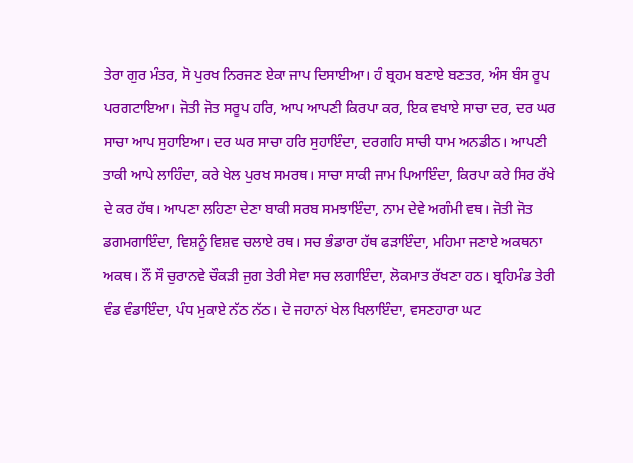ਤੇਰਾ ਗੁਰ ਮੰਤਰ, ਸੋ ਪੁਰਖ ਨਿਰਜਣ ਏਕਾ ਜਾਪ ਦਿਸਾਈਆ। ਹੰ ਬ੍ਰਹਮ ਬਣਾਏ ਬਣਤਰ, ਅੰਸ ਬੰਸ ਰੂਪ ਪਰਗਟਾਇਆ। ਜੋਤੀ ਜੋਤ ਸਰੂਪ ਹਰਿ, ਆਪ ਆਪਣੀ ਕਿਰਪਾ ਕਰ, ਇਕ ਵਖਾਏ ਸਾਚਾ ਦਰ, ਦਰ ਘਰ ਸਾਚਾ ਆਪ ਸੁਹਾਇਆ। ਦਰ ਘਰ ਸਾਚਾ ਹਰਿ ਸੁਹਾਇੰਦਾ, ਦਰਗਹਿ ਸਾਚੀ ਧਾਮ ਅਨਡੀਠ। ਆਪਣੀ ਤਾਕੀ ਆਪੇ ਲਾਹਿੰਦਾ, ਕਰੇ ਖੇਲ ਪੁਰਖ ਸਮਰਥ। ਸਾਚਾ ਸਾਕੀ ਜਾਮ ਪਿਆਇੰਦਾ, ਕਿਰਪਾ ਕਰੇ ਸਿਰ ਰੱਖੇ ਦੇ ਕਰ ਹੱਥ। ਆਪਣਾ ਲਹਿਣਾ ਦੇਣਾ ਬਾਕੀ ਸਰਬ ਸਮਝਾਇੰਦਾ, ਨਾਮ ਦੇਵੇ ਅਗੰਮੀ ਵਥ। ਜੋਤੀ ਜੋਤ ਡਗਮਗਾਇੰਦਾ, ਵਿਸ਼ਨੂੰ ਵਿਸ਼ਵ ਚਲਾਏ ਰਥ। ਸਚ ਭੰਡਾਰਾ ਹੱਥ ਫੜਾਇੰਦਾ, ਮਹਿਮਾ ਜਣਾਏ ਅਕਥਨਾ ਅਕਥ। ਨੌਂ ਸੌ ਚੁਰਾਨਵੇ ਚੌਕੜੀ ਜੁਗ ਤੇਰੀ ਸੇਵਾ ਸਚ ਲਗਾਇੰਦਾ, ਲੋਕਮਾਤ ਰੱਖਣਾ ਹਠ। ਬ੍ਰਹਿਮੰਡ ਤੇਰੀ ਵੰਡ ਵੰਡਾਇੰਦਾ, ਪੰਧ ਮੁਕਾਏ ਨੱਠ ਨੱਠ। ਦੋ ਜਹਾਨਾਂ ਖੇਲ ਖਿਲਾਇੰਦਾ, ਵਸਣਹਾਰਾ ਘਟ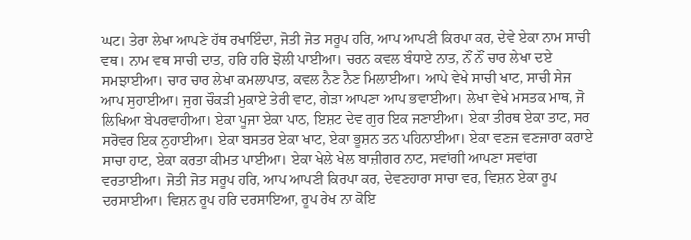ਘਟ। ਤੇਰਾ ਲੇਖਾ ਆਪਣੇ ਹੱਥ ਰਖਾਇੰਦਾ, ਜੋਤੀ ਜੋਤ ਸਰੂਪ ਹਰਿ, ਆਪ ਆਪਣੀ ਕਿਰਪਾ ਕਰ, ਦੇਵੇ ਏਕਾ ਨਾਮ ਸਾਚੀ ਵਥ। ਨਾਮ ਵਥ ਸਾਚੀ ਦਾਤ, ਹਰਿ ਹਰਿ ਝੋਲੀ ਪਾਈਆ। ਚਰਨ ਕਵਲ ਬੰਧਾਏ ਨਾਤ, ਨੌਂ ਨੌਂ ਚਾਰ ਲੇਖਾ ਦਏ ਸਮਝਾਈਆ। ਚਾਰ ਚਾਰ ਲੇਖਾ ਕਮਲਾਪਾਤ, ਕਵਲ ਨੈਣ ਨੈਣ ਮਿਲਾਈਆ। ਆਪੇ ਵੇਖੇ ਸਾਚੀ ਖਾਟ, ਸਾਚੀ ਸੇਜ ਆਪ ਸੁਹਾਈਆ। ਜੁਗ ਚੌਕੜੀ ਮੁਕਾਏ ਤੇਰੀ ਵਾਟ, ਗੇੜਾ ਆਪਣਾ ਆਪ ਭਵਾਈਆ। ਲੇਖਾ ਵੇਖੇ ਮਸਤਕ ਮਾਥ, ਜੋ ਲਿਖਿਆ ਬੇਪਰਵਾਹੀਆ। ਏਕਾ ਪੂਜਾ ਏਕਾ ਪਾਠ, ਇਸ਼ਟ ਦੇਵ ਗੁਰ ਇਕ ਜਣਾਈਆ। ਏਕਾ ਤੀਰਥ ਏਕਾ ਤਾਟ, ਸਰ ਸਰੋਵਰ ਇਕ ਨੁਹਾਈਆ। ਏਕਾ ਬਸਤਰ ਏਕਾ ਖਾਟ, ਏਕਾ ਭੂਸ਼ਨ ਤਨ ਪਹਿਨਾਈਆ। ਏਕਾ ਵਣਜ ਵਣਜਾਰਾ ਕਰਾਏ ਸਾਚਾ ਹਾਟ, ਏਕਾ ਕਰਤਾ ਕੀਮਤ ਪਾਈਆ। ਏਕਾ ਖੇਲੇ ਖੇਲ ਬਾਜ਼ੀਗਰ ਨਾਟ, ਸਵਾਂਗੀ ਆਪਣਾ ਸਵਾਂਗ ਵਰਤਾਈਆ। ਜੋਤੀ ਜੋਤ ਸਰੂਪ ਹਰਿ, ਆਪ ਆਪਣੀ ਕਿਰਪਾ ਕਰ, ਦੇਵਣਹਾਰਾ ਸਾਚਾ ਵਰ, ਵਿਸ਼ਨ ਏਕਾ ਰੂਪ ਦਰਸਾਈਆ। ਵਿਸ਼ਨ ਰੂਪ ਹਰਿ ਦਰਸਾਇਆ, ਰੂਪ ਰੇਖ ਨਾ ਕੋਇ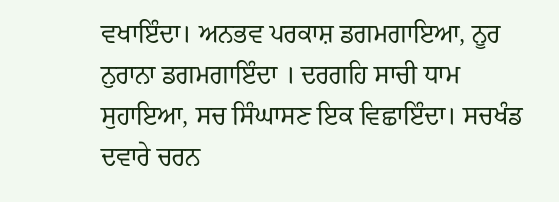ਵਖਾਇੰਦਾ। ਅਨਭਵ ਪਰਕਾਸ਼ ਡਗਮਗਾਇਆ, ਨੂਰ ਨੁਰਾਨਾ ਡਗਮਗਾਇੰਦਾ । ਦਰਗਹਿ ਸਾਚੀ ਧਾਮ ਸੁਹਾਇਆ, ਸਚ ਸਿੰਘਾਸਣ ਇਕ ਵਿਛਾਇੰਦਾ। ਸਚਖੰਡ ਦਵਾਰੇ ਚਰਨ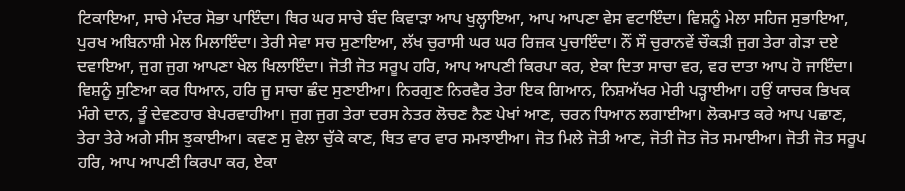ਟਿਕਾਇਆ, ਸਾਚੇ ਮੰਦਰ ਸੋਭਾ ਪਾਇੰਦਾ। ਥਿਰ ਘਰ ਸਾਚੇ ਬੰਦ ਕਿਵਾੜਾ ਆਪ ਖੁਲ੍ਹਾਇਆ, ਆਪ ਆਪਣਾ ਵੇਸ ਵਟਾਇੰਦਾ। ਵਿਸ਼ਨੂੰ ਮੇਲਾ ਸਹਿਜ ਸੁਭਾਇਆ, ਪੁਰਖ ਅਬਿਨਾਸ਼ੀ ਮੇਲ ਮਿਲਾਇੰਦਾ। ਤੇਰੀ ਸੇਵਾ ਸਚ ਸੁਣਾਇਆ, ਲੱਖ ਚੁਰਾਸੀ ਘਰ ਘਰ ਰਿਜ਼ਕ ਪੁਚਾਇੰਦਾ। ਨੌਂ ਸੌ ਚੁਰਾਨਵੇਂ ਚੌਕੜੀ ਜੁਗ ਤੇਰਾ ਗੇੜਾ ਦਏ ਦਵਾਇਆ, ਜੁਗ ਜੁਗ ਆਪਣਾ ਖੇਲ ਖਿਲਾਇੰਦਾ। ਜੋਤੀ ਜੋਤ ਸਰੂਪ ਹਰਿ, ਆਪ ਆਪਣੀ ਕਿਰਪਾ ਕਰ, ਏਕਾ ਦਿਤਾ ਸਾਚਾ ਵਰ, ਵਰ ਦਾਤਾ ਆਪ ਹੋ ਜਾਇੰਦਾ। ਵਿਸ਼ਨੂੰ ਸੁਣਿਆ ਕਰ ਧਿਆਨ, ਹਰਿ ਜੂ ਸਾਚਾ ਛੰਦ ਸੁਣਾਈਆ। ਨਿਰਗੁਣ ਨਿਰਵੈਰ ਤੇਰਾ ਇਕ ਗਿਆਨ, ਨਿਸ਼ਅੱਖਰ ਮੇਰੀ ਪੜ੍ਹਾਈਆ। ਹਉਂ ਯਾਚਕ ਭਿਖਕ ਮੰਗੇ ਦਾਨ, ਤੂੰ ਦੇਵਣਹਾਰ ਬੇਪਰਵਾਹੀਆ। ਜੁਗ ਜੁਗ ਤੇਰਾ ਦਰਸ ਨੇਤਰ ਲੋਚਣ ਨੈਣ ਪੇਖਾਂ ਆਣ, ਚਰਨ ਧਿਆਨ ਲਗਾਈਆ। ਲੋਕਮਾਤ ਕਰੇ ਆਪ ਪਛਾਣ, ਤੇਰਾ ਤੇਰੇ ਅਗੇ ਸੀਸ ਝੁਕਾਈਆ। ਕਵਣ ਸੁ ਵੇਲਾ ਚੁੱਕੇ ਕਾਣ, ਥਿਤ ਵਾਰ ਵਾਰ ਸਮਝਾਈਆ। ਜੋਤ ਮਿਲੇ ਜੋਤੀ ਆਣ, ਜੋਤੀ ਜੋਤ ਜੋਤ ਸਮਾਈਆ। ਜੋਤੀ ਜੋਤ ਸਰੂਪ ਹਰਿ, ਆਪ ਆਪਣੀ ਕਿਰਪਾ ਕਰ, ਏਕਾ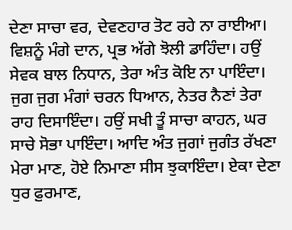ਦੇਣਾ ਸਾਚਾ ਵਰ, ਦੇਵਣਹਾਰ ਤੋਟ ਰਹੇ ਨਾ ਰਾਈਆ। ਵਿਸ਼ਨੂੰ ਮੰਗੇ ਦਾਨ, ਪ੍ਰਭ ਅੱਗੇ ਝੋਲੀ ਡਾਹਿੰਦਾ। ਹਉਂ ਸੇਵਕ ਬਾਲ ਨਿਧਾਨ, ਤੇਰਾ ਅੰਤ ਕੋਇ ਨਾ ਪਾਇੰਦਾ। ਜੁਗ ਜੁਗ ਮੰਗਾਂ ਚਰਨ ਧਿਆਨ, ਨੇਤਰ ਨੈਣਾਂ ਤੇਰਾ ਰਾਹ ਦਿਸਾਇੰਦਾ। ਹਉਂ ਸਖੀ ਤੂੰ ਸਾਚਾ ਕਾਹਨ, ਘਰ ਸਾਚੇ ਸੋਭਾ ਪਾਇੰਦਾ। ਆਦਿ ਅੰਤ ਜੁਗਾਂ ਜੁਗੰਤ ਰੱਖਣਾ ਮੇਰਾ ਮਾਣ, ਹੋਏ ਨਿਮਾਣਾ ਸੀਸ ਝੁਕਾਇੰਦਾ। ਏਕਾ ਦੇਣਾ ਧੁਰ ਫ਼ੁਰਮਾਣ,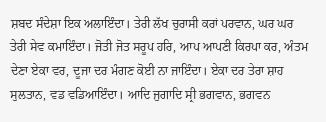ਸ਼ਬਦ ਸੰਦੇਸ਼ਾ ਇਕ ਅਲਾਇੰਦਾ। ਤੇਰੀ ਲੱਖ ਚੁਰਾਸੀ ਕਰਾਂ ਪਰਵਾਨ, ਘਰ ਘਰ ਤੇਰੀ ਸੇਵ ਕਮਾਇੰਦਾ। ਜੋਤੀ ਜੋਤ ਸਰੂਪ ਹਰਿ, ਆਪ ਆਪਣੀ ਕਿਰਪਾ ਕਰ, ਅੰਤਮ ਦੇਣਾ ਏਕਾ ਵਰ, ਦੂਜਾ ਦਰ ਮੰਗਣ ਕੋਈ ਨਾ ਜਾਇੰਦਾ। ਏਕਾ ਦਰ ਤੇਰਾ ਸ਼ਾਹ ਸੁਲਤਾਨ, ਵਡ ਵਡਿਆਇੰਦਾ। ਆਦਿ ਜੁਗਾਦਿ ਸ੍ਰੀ ਭਗਵਾਨ, ਭਗਵਨ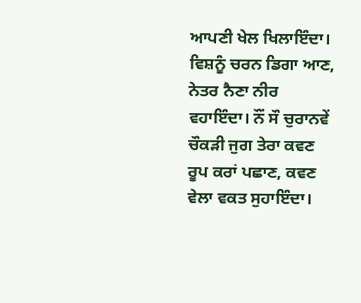ਆਪਣੀ ਖੇਲ ਖਿਲਾਇੰਦਾ। ਵਿਸ਼ਨੂੰ ਚਰਨ ਡਿਗਾ ਆਣ, ਨੇਤਰ ਨੈਣਾ ਨੀਰ ਵਹਾਇੰਦਾ। ਨੌਂ ਸੌ ਚੁਰਾਨਵੇਂ ਚੌਕੜੀ ਜੁਗ ਤੇਰਾ ਕਵਣ ਰੂਪ ਕਰਾਂ ਪਛਾਣ, ਕਵਣ ਵੇਲਾ ਵਕਤ ਸੁਹਾਇੰਦਾ।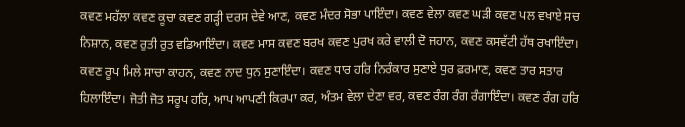ਕਵਣ ਮਹੱਲਾ ਕਵਣ ਕੂਚਾ ਕਵਣ ਗੜ੍ਹੀ ਦਰਸ ਦੇਵੇ ਆਣ, ਕਵਣ ਮੰਦਰ ਸੋਭਾ ਪਾਇੰਦਾ। ਕਵਣ ਵੇਲਾ ਕਵਣ ਘੜੀ ਕਵਣ ਪਲ ਵਖਾਏ ਸਚ ਨਿਸ਼ਾਨ, ਕਵਣ ਰੁਤੀ ਰੁਤ ਵਡਿਆਇੰਦਾ। ਕਵਣ ਮਾਸ ਕਵਣ ਬਰਖ ਕਵਣ ਪੁਰਖ ਕਰੇ ਵਾਲੀ ਦੋ ਜਹਾਨ, ਕਵਣ ਕਸਵੱਟੀ ਹੱਥ ਰਖਾਇੰਦਾ। ਕਵਣ ਰੂਪ ਮਿਲੇ ਸਾਚਾ ਕਾਹਨ, ਕਵਣ ਨਾਦ ਧੁਨ ਸੁਣਾਇੰਦਾ। ਕਵਣ ਧਾਰ ਹਰਿ ਨਿਰੰਕਾਰ ਸੁਣਾਏ ਧੁਰ ਫ਼ਰਮਾਣ, ਕਵਣ ਤਾਰ ਸਤਾਰ ਹਿਲਾਇੰਦਾ। ਜੋਤੀ ਜੋਤ ਸਰੂਪ ਹਰਿ, ਆਪ ਆਪਣੀ ਕਿਰਪਾ ਕਰ, ਅੰਤਮ ਵੇਲਾ ਦੇਣਾ ਵਰ, ਕਵਣ ਰੰਗ ਰੰਗ ਰੰਗਾਇੰਦਾ। ਕਵਣ ਰੰਗ ਹਰਿ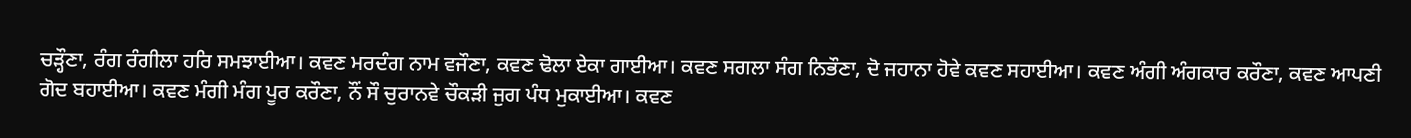ਚੜ੍ਹੌਣਾ, ਰੰਗ ਰੰਗੀਲਾ ਹਰਿ ਸਮਝਾਈਆ। ਕਵਣ ਮਰਦੰਗ ਨਾਮ ਵਜੌਣਾ, ਕਵਣ ਢੋਲਾ ਏਕਾ ਗਾਈਆ। ਕਵਣ ਸਗਲਾ ਸੰਗ ਨਿਭੌਣਾ, ਦੋ ਜਹਾਨਾ ਹੋਵੇ ਕਵਣ ਸਹਾਈਆ। ਕਵਣ ਅੰਗੀ ਅੰਗਕਾਰ ਕਰੌਣਾ, ਕਵਣ ਆਪਣੀ ਗੋਦ ਬਹਾਈਆ। ਕਵਣ ਮੰਗੀ ਮੰਗ ਪੂਰ ਕਰੌਣਾ, ਨੌਂ ਸੌ ਚੁਰਾਨਵੇ ਚੌਕੜੀ ਜੁਗ ਪੰਧ ਮੁਕਾਈਆ। ਕਵਣ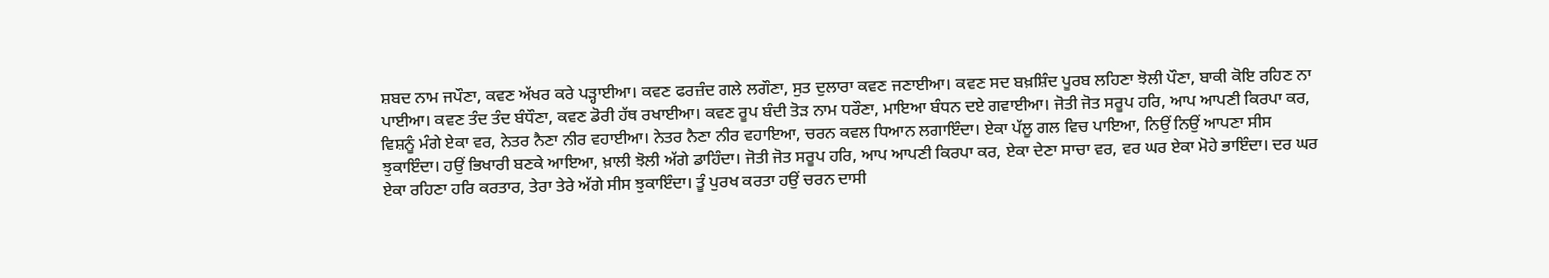ਸ਼ਬਦ ਨਾਮ ਜਪੌਣਾ, ਕਵਣ ਅੱਖਰ ਕਰੇ ਪੜ੍ਹਾਈਆ। ਕਵਣ ਫਰਜ਼ੰਦ ਗਲੇ ਲਗੌਣਾ, ਸੁਤ ਦੁਲਾਰਾ ਕਵਣ ਜਣਾਈਆ। ਕਵਣ ਸਦ ਬਖ਼ਸ਼ਿੰਦ ਪੂਰਬ ਲਹਿਣਾ ਝੋਲੀ ਪੌਣਾ, ਬਾਕੀ ਕੋਇ ਰਹਿਣ ਨਾ ਪਾਈਆ। ਕਵਣ ਤੰਦ ਤੰਦ ਬੰਧੌਣਾ, ਕਵਣ ਡੋਰੀ ਹੱਥ ਰਖਾਈਆ। ਕਵਣ ਰੂਪ ਬੰਦੀ ਤੋੜ ਨਾਮ ਧਰੌਣਾ, ਮਾਇਆ ਬੰਧਨ ਦਏ ਗਵਾਈਆ। ਜੋਤੀ ਜੋਤ ਸਰੂਪ ਹਰਿ, ਆਪ ਆਪਣੀ ਕਿਰਪਾ ਕਰ, ਵਿਸ਼ਨੂੰ ਮੰਗੇ ਏਕਾ ਵਰ, ਨੇਤਰ ਨੈਣਾ ਨੀਰ ਵਹਾਈਆ। ਨੇਤਰ ਨੈਣਾ ਨੀਰ ਵਹਾਇਆ, ਚਰਨ ਕਵਲ ਧਿਆਨ ਲਗਾਇੰਦਾ। ਏਕਾ ਪੱਲੂ ਗਲ ਵਿਚ ਪਾਇਆ, ਨਿਉਂ ਨਿਉਂ ਆਪਣਾ ਸੀਸ ਝੁਕਾਇੰਦਾ। ਹਉਂ ਭਿਖਾਰੀ ਬਣਕੇ ਆਇਆ, ਖ਼ਾਲੀ ਝੋਲੀ ਅੱਗੇ ਡਾਹਿੰਦਾ। ਜੋਤੀ ਜੋਤ ਸਰੂਪ ਹਰਿ, ਆਪ ਆਪਣੀ ਕਿਰਪਾ ਕਰ, ਏਕਾ ਦੇਣਾ ਸਾਚਾ ਵਰ, ਵਰ ਘਰ ਏਕਾ ਮੋਹੇ ਭਾਇੰਦਾ। ਦਰ ਘਰ ਏਕਾ ਰਹਿਣਾ ਹਰਿ ਕਰਤਾਰ, ਤੇਰਾ ਤੇਰੇ ਅੱਗੇ ਸੀਸ ਝੁਕਾਇੰਦਾ। ਤੂੰ ਪੁਰਖ ਕਰਤਾ ਹਉਂ ਚਰਨ ਦਾਸੀ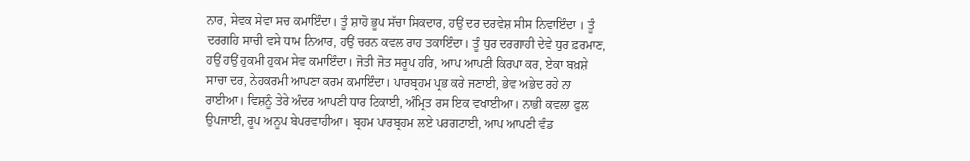ਨਾਰ, ਸੇਵਕ ਸੇਵਾ ਸਚ ਕਮਾਇੰਦਾ। ਤੂੰ ਸ਼ਾਹੋ ਭੂਪ ਸੱਚਾ ਸਿਕਦਾਰ, ਹਉਂ ਦਰ ਦਰਵੇਸ਼ ਸੀਸ ਨਿਵਾਇੰਦਾ । ਤੂੰ ਦਰਗਹਿ ਸਾਚੀ ਵਸੇ ਧਾਮ ਨਿਆਰ, ਹਉਂ ਚਰਨ ਕਵਲ ਰਾਹ ਤਕਾਇੰਦਾ। ਤੂੰ ਧੁਰ ਦਰਗਾਹੀ ਦੇਵੇ ਧੁਰ ਫ਼ਰਮਾਣ, ਹਉਂ ਹਉਂ ਹੁਕਮੀ ਹੁਕਮ ਸੇਵ ਕਮਾਇੰਦਾ। ਜੋਤੀ ਜੋਤ ਸਰੂਪ ਹਰਿ, ਆਪ ਆਪਣੀ ਕਿਰਪਾ ਕਰ, ਏਕਾ ਬਖ਼ਸ਼ੇ ਸਾਚਾ ਦਰ, ਨੇਹਕਰਮੀ ਆਪਣਾ ਕਰਮ ਕਮਾਇੰਦਾ। ਪਾਰਬ੍ਰਹਮ ਪ੍ਰਭ ਕਰੇ ਜਣਾਈ, ਭੇਵ ਅਭੇਦ ਰਹੇ ਨਾ ਰਾਈਆ। ਵਿਸ਼ਨੂੰ ਤੇਰੇ ਅੰਦਰ ਆਪਣੀ ਧਾਰ ਟਿਕਾਈ, ਅੰਮ੍ਰਿਤ ਰਸ ਇਕ ਵਖਾਈਆ। ਨਾਭੀ ਕਵਲਾ ਫੁਲ ਉਪਜਾਈ, ਰੂਪ ਅਨੂਪ ਬੇਪਰਵਾਹੀਆ। ਬ੍ਰਹਮ ਪਾਰਬ੍ਰਹਮ ਲਏ ਪਰਗਟਾਈ, ਆਪ ਆਪਣੀ ਵੰਡ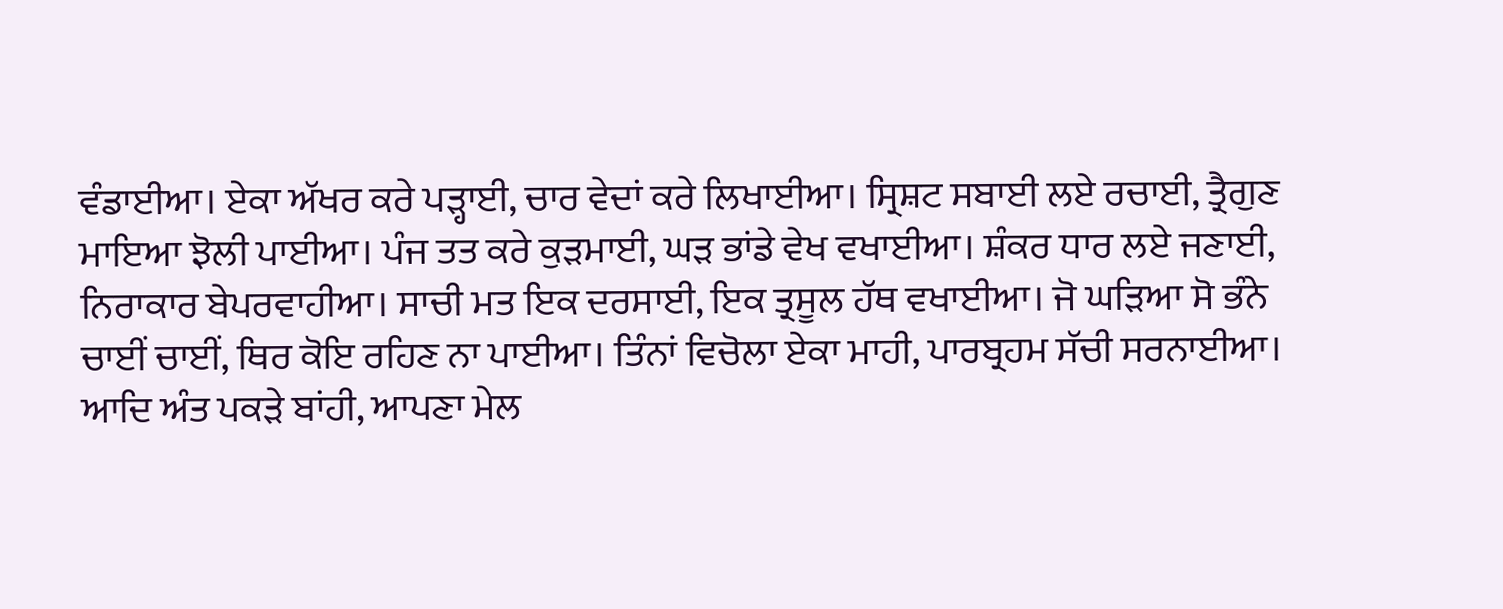ਵੰਡਾਈਆ। ਏਕਾ ਅੱਖਰ ਕਰੇ ਪੜ੍ਹਾਈ, ਚਾਰ ਵੇਦਾਂ ਕਰੇ ਲਿਖਾਈਆ। ਸ੍ਰਿਸ਼ਟ ਸਬਾਈ ਲਏ ਰਚਾਈ, ਤ੍ਰੈਗੁਣ ਮਾਇਆ ਝੋਲੀ ਪਾਈਆ। ਪੰਜ ਤਤ ਕਰੇ ਕੁੜਮਾਈ, ਘੜ ਭਾਂਡੇ ਵੇਖ ਵਖਾਈਆ। ਸ਼ੰਕਰ ਧਾਰ ਲਏ ਜਣਾਈ, ਨਿਰਾਕਾਰ ਬੇਪਰਵਾਹੀਆ। ਸਾਚੀ ਮਤ ਇਕ ਦਰਸਾਈ, ਇਕ ਤ੍ਰਸੂਲ ਹੱਥ ਵਖਾਈਆ। ਜੋ ਘੜਿਆ ਸੋ ਭੰਨੇ ਚਾਈਂ ਚਾਈਂ, ਥਿਰ ਕੋਇ ਰਹਿਣ ਨਾ ਪਾਈਆ। ਤਿੰਨਾਂ ਵਿਚੋਲਾ ਏਕਾ ਮਾਹੀ, ਪਾਰਬ੍ਰਹਮ ਸੱਚੀ ਸਰਨਾਈਆ। ਆਦਿ ਅੰਤ ਪਕੜੇ ਬਾਂਹੀ, ਆਪਣਾ ਮੇਲ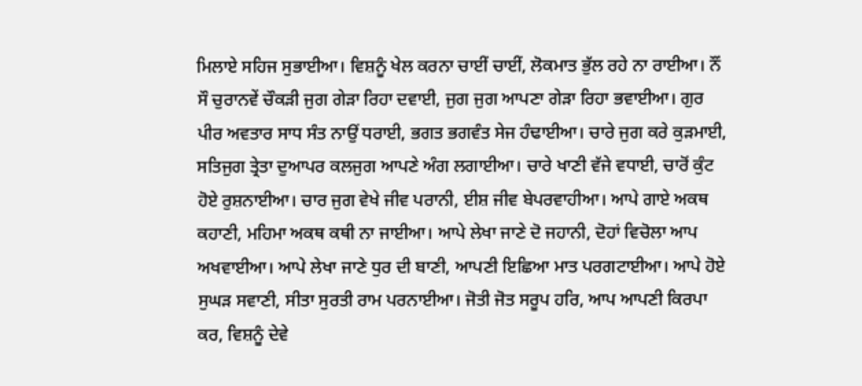ਮਿਲਾਏ ਸਹਿਜ ਸੁਭਾਈਆ। ਵਿਸ਼ਨੂੰ ਖੇਲ ਕਰਨਾ ਚਾਈਂ ਚਾਈਂ, ਲੋਕਮਾਤ ਭੁੱਲ ਰਹੇ ਨਾ ਰਾਈਆ। ਨੌਂ ਸੌ ਚੁਰਾਨਵੇਂ ਚੌਕੜੀ ਜੁਗ ਗੇੜਾ ਰਿਹਾ ਦਵਾਈ, ਜੁਗ ਜੁਗ ਆਪਣਾ ਗੇੜਾ ਰਿਹਾ ਭਵਾਈਆ। ਗੁਰ ਪੀਰ ਅਵਤਾਰ ਸਾਧ ਸੰਤ ਨਾਉਂ ਧਰਾਈ, ਭਗਤ ਭਗਵੰਤ ਸੇਜ ਹੰਢਾਈਆ। ਚਾਰੇ ਜੁਗ ਕਰੇ ਕੁੜਮਾਈ, ਸਤਿਜੁਗ ਤ੍ਰੇਤਾ ਦੁਆਪਰ ਕਲਜੁਗ ਆਪਣੇ ਅੰਗ ਲਗਾਈਆ। ਚਾਰੇ ਖਾਣੀ ਵੱਜੇ ਵਧਾਈ, ਚਾਰੋਂ ਕੁੰਟ ਹੋਏ ਰੁਸ਼ਨਾਈਆ। ਚਾਰ ਜੁਗ ਵੇਖੇ ਜੀਵ ਪਰਾਨੀ, ਈਸ਼ ਜੀਵ ਬੇਪਰਵਾਹੀਆ। ਆਪੇ ਗਾਏ ਅਕਥ ਕਹਾਣੀ, ਮਹਿਮਾ ਅਕਥ ਕਥੀ ਨਾ ਜਾਈਆ। ਆਪੇ ਲੇਖਾ ਜਾਣੇ ਦੋ ਜਹਾਨੀ, ਦੋਹਾਂ ਵਿਚੋਲਾ ਆਪ ਅਖਵਾਈਆ। ਆਪੇ ਲੇਖਾ ਜਾਣੇ ਧੁਰ ਦੀ ਬਾਣੀ, ਆਪਣੀ ਇਛਿਆ ਮਾਤ ਪਰਗਟਾਈਆ। ਆਪੇ ਹੋਏ ਸੁਘੜ ਸਵਾਣੀ, ਸੀਤਾ ਸੁਰਤੀ ਰਾਮ ਪਰਨਾਈਆ। ਜੋਤੀ ਜੋਤ ਸਰੂਪ ਹਰਿ, ਆਪ ਆਪਣੀ ਕਿਰਪਾ ਕਰ, ਵਿਸ਼ਨੂੰ ਦੇਵੇ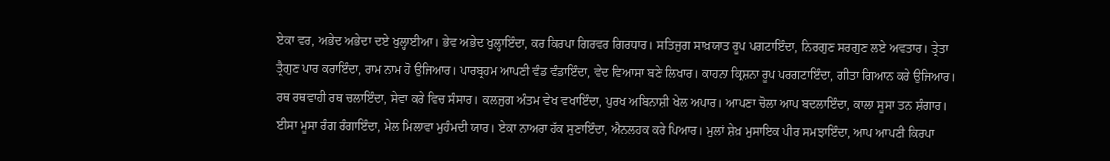ਏਕਾ ਵਰ, ਅਭੇਦ ਅਭੇਦਾ ਦਏ ਖੁਲ੍ਹਾਈਆ। ਭੇਵ ਅਭੇਦ ਖੁਲ੍ਹਾਇੰਦਾ, ਕਰ ਕਿਰਪਾ ਗਿਰਵਰ ਗਿਰਧਾਰ। ਸਤਿਜੁਗ ਸਾਖ਼ਯਾਤ ਰੂਪ ਪਗਟਾਇੰਦਾ, ਨਿਰਗੁਣ ਸਰਗੁਣ ਲਏ ਅਵਤਾਰ। ਤ੍ਰੇਤਾ ਤ੍ਰੈਗੁਣ ਪਾਰ ਕਰਾਇੰਦਾ, ਰਾਮ ਨਾਮ ਹੋ ਉਜਿਆਰ। ਪਾਰਬ੍ਰਹਮ ਆਪਣੀ ਵੰਡ ਵੰਡਾਇੰਦਾ, ਵੇਦ ਵਿਆਸਾ ਬਣੇ ਲਿਖਾਰ। ਕਾਹਨਾ ਕ੍ਰਿਸ਼ਨਾ ਰੂਪ ਪਰਗਟਾਇੰਦਾ, ਗੀਤਾ ਗਿਆਨ ਕਰੇ ਉਜਿਆਰ। ਰਥ ਰਥਵਾਹੀ ਰਥ ਚਲਾਇੰਦਾ, ਸੇਵਾ ਕਰੇ ਵਿਚ ਸੰਸਾਰ। ਕਲਜੁਗ ਅੰਤਮ ਵੇਖ ਵਖਾਇੰਦਾ, ਪੁਰਖ ਅਬਿਨਾਸ਼ੀ ਖੇਲ ਅਪਾਰ। ਆਪਣਾ ਚੋਲਾ ਆਪ ਬਦਲਾਇੰਦਾ, ਕਾਲਾ ਸੂਸਾ ਤਨ ਸ਼ੰਗਾਰ। ਈਸਾ ਮੂਸਾ ਰੰਗ ਰੰਗਾਇੰਦਾ, ਮੇਲ ਮਿਲਾਵਾ ਮੁਹੰਮਦੀ ਯਾਰ। ਏਕਾ ਨਾਅਰਾ ਹੱਕ ਸੁਣਾਇੰਦਾ, ਐਨਲਹਕ ਕਰੇ ਪਿਆਰ। ਮੁਲਾਂ ਸ਼ੇਖ਼ ਮੁਸਾਇਕ ਪੀਰ ਸਮਝਾਇੰਦਾ, ਆਪ ਆਪਣੀ ਕਿਰਪਾ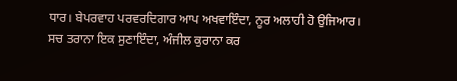ਧਾਰ। ਬੇਪਰਵਾਹ ਪਰਵਰਦਿਗਾਰ ਆਪ ਅਖਵਾਇੰਦਾ, ਨੂਰ ਅਲਾਹੀ ਹੋ ਉਜਿਆਰ। ਸਚ ਤਰਾਨਾ ਇਕ ਸੁਣਾਇੰਦਾ, ਅੰਜੀਲ ਕੁਰਾਨਾ ਕਰ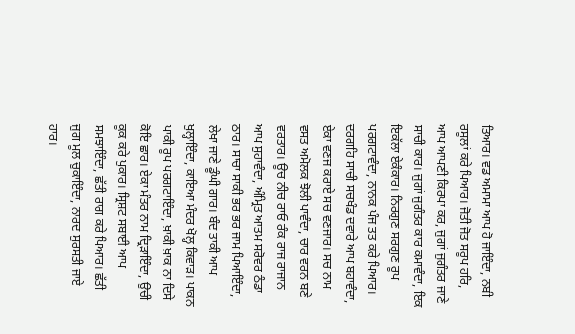ਤਿਆਰ। ਵਡ ਅਮਾਮਾ ਆਪ ਹੋ ਜਾਇੰਦਾ, ਨਬੀ ਰਸੂਲਾਂ ਕਰੇ ਪਿਆਰ। ਜੋਤੀ ਜੋਤ ਸਰੂਪ ਹਰਿ, ਆਪ ਆਪਣੀ ਕਿਰਪਾ ਕਰ, ਜੁਗਾਂ ਜੁਗੰਤਰ ਜਾਣੇ ਸਾਚੀ ਕਾਰ। ਜੁਗਾਂ ਜੁਗੰਤਰ ਕਾਰ ਕਮਾਵੰਦਾ, ਇਕ ਇਕੱਲਾ ਏਕੰਕਾਰ। ਨਿਰਗੁਣ ਸਰਗੁਣ ਰੂਪ ਪਰਗਟਾਵੰਦਾ, ਨਾਨਕ ਪੰਜ ਤਤ ਕਰੇ ਪਿਆਰ। ਦਰਗਹਿ ਸਾਚੀ ਸਚਖੰਡ ਦਵਾਰੇ ਆਪ ਬਹਾਵੰਦਾ, ਏਕਾ ਵਣਜ ਕਰਾਏ ਸਚ ਵਣਜਾਰ। ਸਚ ਨਾਮ ਵਸਤ ਅਮੋਲਕ ਝੋਲੀ ਪਾਵੰਦਾ, ਚਾਰ ਵਰਨ ਬਣੇ ਵਰਤਾਰ। ਊਚ ਨੀਚ ਰਾਓ ਰੰਕ ਰਾਜ ਰਾਜਾਨ ਆਪ ਸੁਹਾਵੰਦਾ, ਅੰਮ੍ਰਿਤ ਆਤਮ ਸਰੋਵਰ ਠੰਡਾ ਠਾਰ। ਸਾਚਾ ਸਾਕੀ ਭਰ ਭਰ ਜਾਮ ਪਿਆਇੰਦਾ, ਲੇਖਾ ਜਾਣੇ ਡੂੰਘੀ ਗਾਰ। ਬੰਦ ਤਾਕੀ ਆਪ ਖੁਲ੍ਹਾਇੰਦਾ, ਕਾਇਆ ਮੰਦਰ ਖੋਲ੍ਹ ਕਿਵਾੜ। ਪਾਕਨ ਪਾਕੀ ਰੂਪ ਪਰਗਟਾਇੰਦਾ, ਖ਼ਾਕੀ ਖ਼ਾਕ ਨਾ ਦਿਸੇ ਕੋਇ ਛਾਰ। ਏਕਾ ਮੰਤਰ ਨਾਮ ਦ੍ਰਿੜਾਇੰਦਾ, ਉਚੀ ਕੂਕ ਕਰੇ ਪੁਕਾਰ। ਸ੍ਰਿਸ਼ਟ ਸਬਾਈ ਆਪ ਸਮਝਾਇੰਦਾ, ਛੱਤੀ ਰਾਗ ਕਰੇ ਪਿਆਰ। ਛੱਤੀ ਜੁਗ ਮੂਲ ਚੁਕਾਇੰਦਾ, ਨਾਰਦ ਸੁਰਸਤੀ ਜਾਏ ਹਾਰ।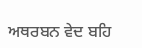ਅਥਰਬਨ ਵੇਦ ਬਹਿ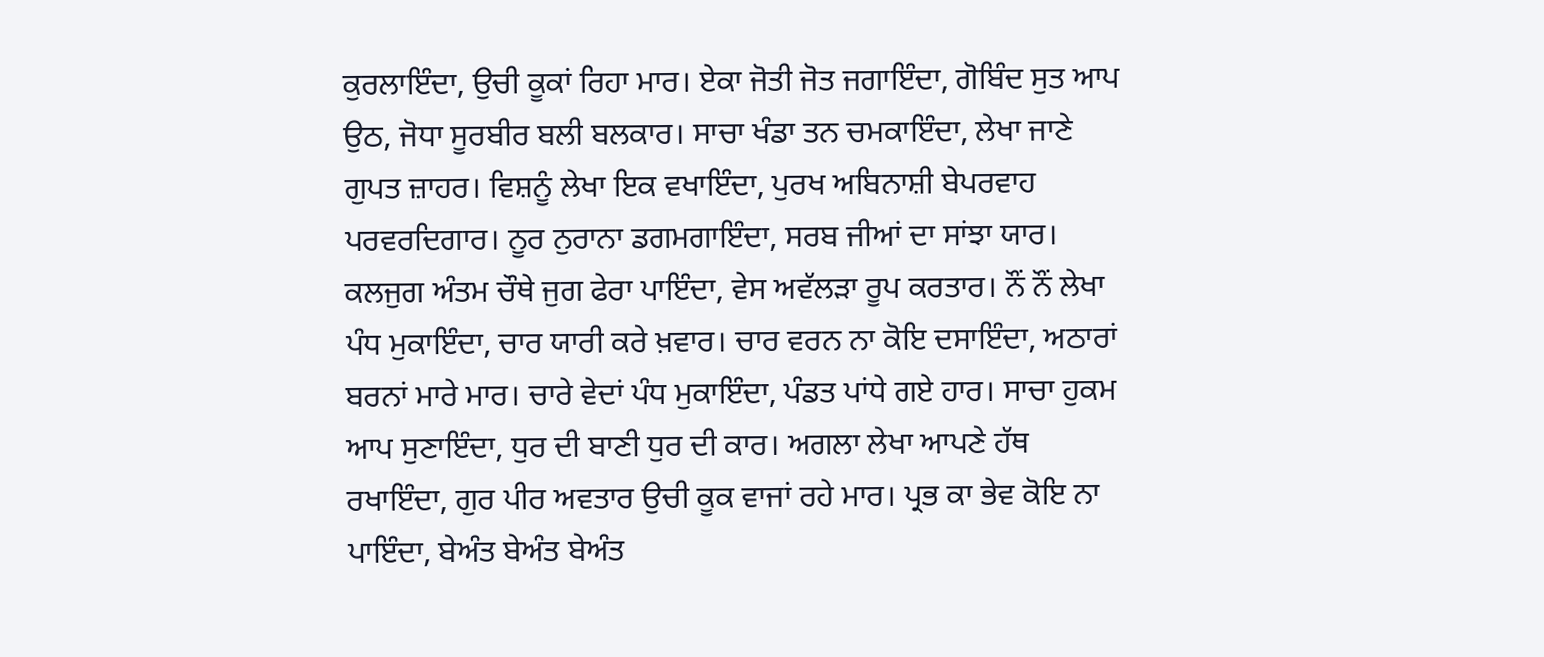ਕੁਰਲਾਇੰਦਾ, ਉਚੀ ਕੂਕਾਂ ਰਿਹਾ ਮਾਰ। ਏਕਾ ਜੋਤੀ ਜੋਤ ਜਗਾਇੰਦਾ, ਗੋਬਿੰਦ ਸੁਤ ਆਪ ਉਠ, ਜੋਧਾ ਸੂਰਬੀਰ ਬਲੀ ਬਲਕਾਰ। ਸਾਚਾ ਖੰਡਾ ਤਨ ਚਮਕਾਇੰਦਾ, ਲੇਖਾ ਜਾਣੇ ਗੁਪਤ ਜ਼ਾਹਰ। ਵਿਸ਼ਨੂੰ ਲੇਖਾ ਇਕ ਵਖਾਇੰਦਾ, ਪੁਰਖ ਅਬਿਨਾਸ਼ੀ ਬੇਪਰਵਾਹ ਪਰਵਰਦਿਗਾਰ। ਨੂਰ ਨੁਰਾਨਾ ਡਗਮਗਾਇੰਦਾ, ਸਰਬ ਜੀਆਂ ਦਾ ਸਾਂਝਾ ਯਾਰ। ਕਲਜੁਗ ਅੰਤਮ ਚੌਥੇ ਜੁਗ ਫੇਰਾ ਪਾਇੰਦਾ, ਵੇਸ ਅਵੱਲੜਾ ਰੂਪ ਕਰਤਾਰ। ਨੌਂ ਨੌਂ ਲੇਖਾ ਪੰਧ ਮੁਕਾਇੰਦਾ, ਚਾਰ ਯਾਰੀ ਕਰੇ ਖ਼ਵਾਰ। ਚਾਰ ਵਰਨ ਨਾ ਕੋਇ ਦਸਾਇੰਦਾ, ਅਠਾਰਾਂ ਬਰਨਾਂ ਮਾਰੇ ਮਾਰ। ਚਾਰੇ ਵੇਦਾਂ ਪੰਧ ਮੁਕਾਇੰਦਾ, ਪੰਡਤ ਪਾਂਧੇ ਗਏ ਹਾਰ। ਸਾਚਾ ਹੁਕਮ ਆਪ ਸੁਣਾਇੰਦਾ, ਧੁਰ ਦੀ ਬਾਣੀ ਧੁਰ ਦੀ ਕਾਰ। ਅਗਲਾ ਲੇਖਾ ਆਪਣੇ ਹੱਥ ਰਖਾਇੰਦਾ, ਗੁਰ ਪੀਰ ਅਵਤਾਰ ਉਚੀ ਕੂਕ ਵਾਜਾਂ ਰਹੇ ਮਾਰ। ਪ੍ਰਭ ਕਾ ਭੇਵ ਕੋਇ ਨਾ ਪਾਇੰਦਾ, ਬੇਅੰਤ ਬੇਅੰਤ ਬੇਅੰਤ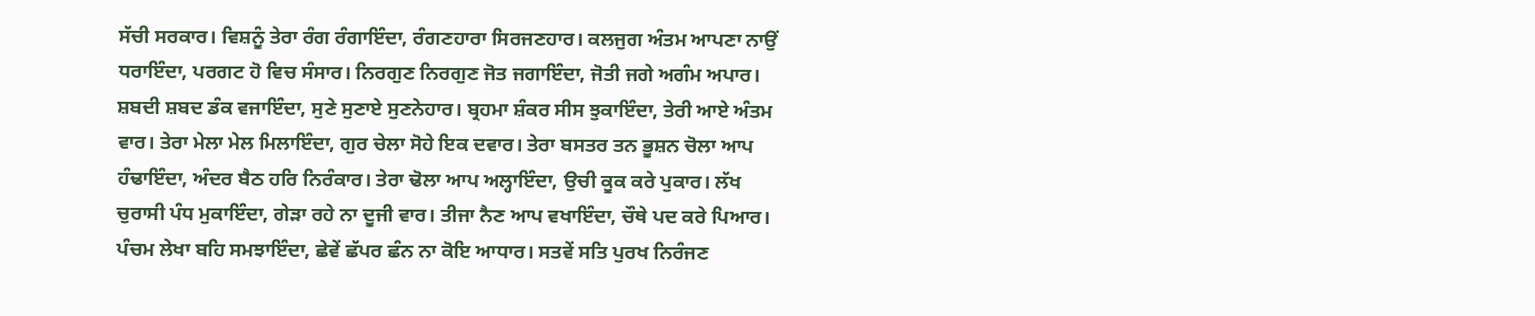ਸੱਚੀ ਸਰਕਾਰ। ਵਿਸ਼ਨੂੰ ਤੇਰਾ ਰੰਗ ਰੰਗਾਇੰਦਾ, ਰੰਗਣਹਾਰਾ ਸਿਰਜਣਹਾਰ। ਕਲਜੁਗ ਅੰਤਮ ਆਪਣਾ ਨਾਉਂ ਧਰਾਇੰਦਾ, ਪਰਗਟ ਹੋ ਵਿਚ ਸੰਸਾਰ। ਨਿਰਗੁਣ ਨਿਰਗੁਣ ਜੋਤ ਜਗਾਇੰਦਾ, ਜੋਤੀ ਜਗੇ ਅਗੰਮ ਅਪਾਰ। ਸ਼ਬਦੀ ਸ਼ਬਦ ਡੰਕ ਵਜਾਇੰਦਾ, ਸੁਣੇ ਸੁਣਾਏ ਸੁਣਨੇਹਾਰ। ਬ੍ਰਹਮਾ ਸ਼ੰਕਰ ਸੀਸ ਝੁਕਾਇੰਦਾ, ਤੇਰੀ ਆਏ ਅੰਤਮ ਵਾਰ। ਤੇਰਾ ਮੇਲਾ ਮੇਲ ਮਿਲਾਇੰਦਾ, ਗੁਰ ਚੇਲਾ ਸੋਹੇ ਇਕ ਦਵਾਰ। ਤੇਰਾ ਬਸਤਰ ਤਨ ਭੂਸ਼ਨ ਚੋਲਾ ਆਪ ਹੰਢਾਇੰਦਾ, ਅੰਦਰ ਬੈਠ ਹਰਿ ਨਿਰੰਕਾਰ। ਤੇਰਾ ਢੋਲਾ ਆਪ ਅਲ੍ਹਾਇੰਦਾ, ਉਚੀ ਕੂਕ ਕਰੇ ਪੁਕਾਰ। ਲੱਖ ਚੁਰਾਸੀ ਪੰਧ ਮੁਕਾਇੰਦਾ, ਗੇੜਾ ਰਹੇ ਨਾ ਦੂਜੀ ਵਾਰ। ਤੀਜਾ ਨੈਣ ਆਪ ਵਖਾਇੰਦਾ, ਚੌਥੇ ਪਦ ਕਰੇ ਪਿਆਰ। ਪੰਚਮ ਲੇਖਾ ਬਹਿ ਸਮਝਾਇੰਦਾ, ਛੇਵੇਂ ਛੱਪਰ ਛੰਨ ਨਾ ਕੋਇ ਆਧਾਰ। ਸਤਵੇਂ ਸਤਿ ਪੁਰਖ ਨਿਰੰਜਣ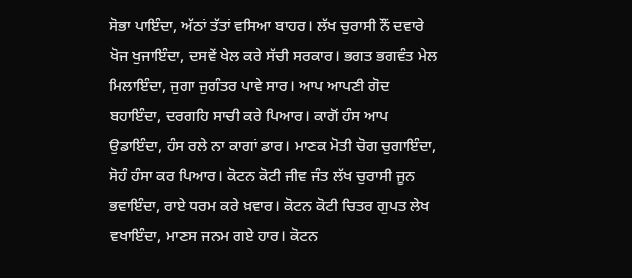ਸੋਭਾ ਪਾਇੰਦਾ, ਅੱਠਾਂ ਤੱਤਾਂ ਵਸਿਆ ਬਾਹਰ। ਲੱਖ ਚੁਰਾਸੀ ਨੌਂ ਦਵਾਰੇ ਖੋਜ ਖੁਜਾਇੰਦਾ, ਦਸਵੇਂ ਖੇਲ ਕਰੇ ਸੱਚੀ ਸਰਕਾਰ। ਭਗਤ ਭਗਵੰਤ ਮੇਲ ਮਿਲਾਇੰਦਾ, ਜੁਗਾ ਜੁਗੰਤਰ ਪਾਵੇ ਸਾਰ। ਆਪ ਆਪਣੀ ਗੋਦ ਬਹਾਇੰਦਾ, ਦਰਗਹਿ ਸਾਚੀ ਕਰੇ ਪਿਆਰ। ਕਾਗੋਂ ਹੰਸ ਆਪ ਉਡਾਇੰਦਾ, ਹੰਸ ਰਲੇ ਨਾ ਕਾਗਾਂ ਡਾਰ। ਮਾਣਕ ਮੋਤੀ ਚੋਗ ਚੁਗਾਇੰਦਾ, ਸੋਹੰ ਹੰਸਾ ਕਰ ਪਿਆਰ। ਕੋਟਨ ਕੋਟੀ ਜੀਵ ਜੰਤ ਲੱਖ ਚੁਰਾਸੀ ਜੂਨ ਭਵਾਇੰਦਾ, ਰਾਏ ਧਰਮ ਕਰੇ ਖ਼ਵਾਰ। ਕੋਟਨ ਕੋਟੀ ਚਿਤਰ ਗੁਪਤ ਲੇਖ ਵਖਾਇੰਦਾ, ਮਾਣਸ ਜਨਮ ਗਏ ਹਾਰ। ਕੋਟਨ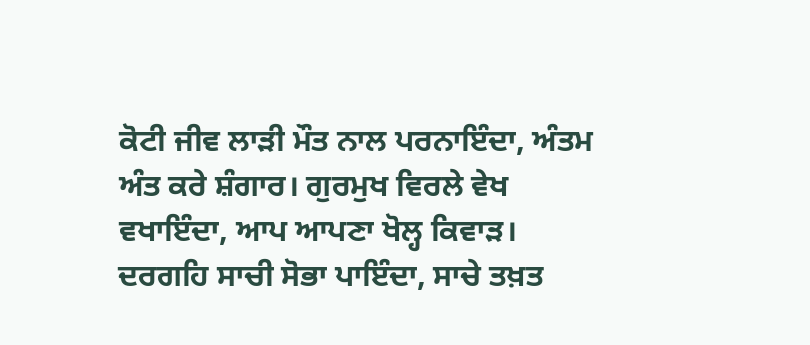ਕੋਟੀ ਜੀਵ ਲਾੜੀ ਮੌਤ ਨਾਲ ਪਰਨਾਇੰਦਾ, ਅੰਤਮ ਅੰਤ ਕਰੇ ਸ਼ੰਗਾਰ। ਗੁਰਮੁਖ ਵਿਰਲੇ ਵੇਖ ਵਖਾਇੰਦਾ, ਆਪ ਆਪਣਾ ਖੋਲ੍ਹ ਕਿਵਾੜ। ਦਰਗਹਿ ਸਾਚੀ ਸੋਭਾ ਪਾਇੰਦਾ, ਸਾਚੇ ਤਖ਼ਤ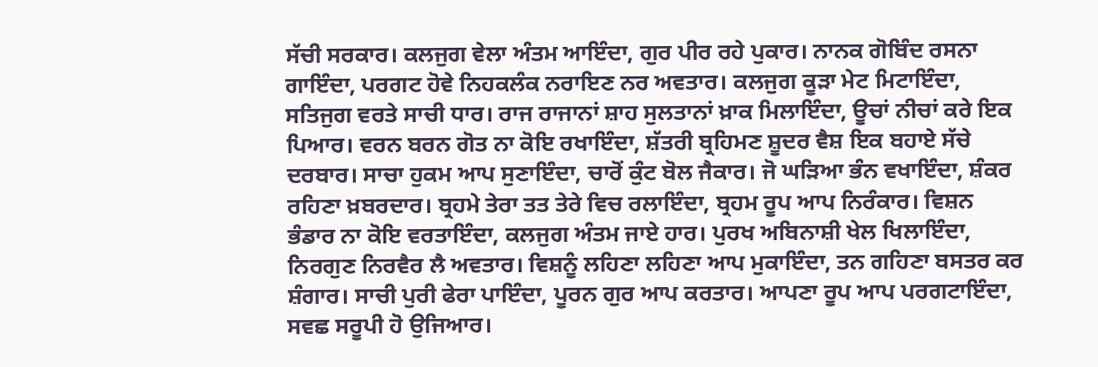ਸੱਚੀ ਸਰਕਾਰ। ਕਲਜੁਗ ਵੇਲਾ ਅੰਤਮ ਆਇੰਦਾ, ਗੁਰ ਪੀਰ ਰਹੇ ਪੁਕਾਰ। ਨਾਨਕ ਗੋਬਿੰਦ ਰਸਨਾ ਗਾਇੰਦਾ, ਪਰਗਟ ਹੋਵੇ ਨਿਹਕਲੰਕ ਨਰਾਇਣ ਨਰ ਅਵਤਾਰ। ਕਲਜੁਗ ਕੂੜਾ ਮੇਟ ਮਿਟਾਇੰਦਾ, ਸਤਿਜੁਗ ਵਰਤੇ ਸਾਚੀ ਧਾਰ। ਰਾਜ ਰਾਜਾਨਾਂ ਸ਼ਾਹ ਸੁਲਤਾਨਾਂ ਖ਼ਾਕ ਮਿਲਾਇੰਦਾ, ਊਚਾਂ ਨੀਚਾਂ ਕਰੇ ਇਕ ਪਿਆਰ। ਵਰਨ ਬਰਨ ਗੋਤ ਨਾ ਕੋਇ ਰਖਾਇੰਦਾ, ਸ਼ੱਤਰੀ ਬ੍ਰਹਿਮਣ ਸ਼ੂਦਰ ਵੈਸ਼ ਇਕ ਬਹਾਏ ਸੱਚੇ ਦਰਬਾਰ। ਸਾਚਾ ਹੁਕਮ ਆਪ ਸੁਣਾਇੰਦਾ, ਚਾਰੋਂ ਕੁੰਟ ਬੋਲ ਜੈਕਾਰ। ਜੋ ਘੜਿਆ ਭੰਨ ਵਖਾਇੰਦਾ, ਸ਼ੰਕਰ ਰਹਿਣਾ ਖ਼ਬਰਦਾਰ। ਬ੍ਰਹਮੇ ਤੇਰਾ ਤਤ ਤੇਰੇ ਵਿਚ ਰਲਾਇੰਦਾ, ਬ੍ਰਹਮ ਰੂਪ ਆਪ ਨਿਰੰਕਾਰ। ਵਿਸ਼ਨ ਭੰਡਾਰ ਨਾ ਕੋਇ ਵਰਤਾਇੰਦਾ, ਕਲਜੁਗ ਅੰਤਮ ਜਾਏ ਹਾਰ। ਪੁਰਖ ਅਬਿਨਾਸ਼ੀ ਖੇਲ ਖਿਲਾਇੰਦਾ, ਨਿਰਗੁਣ ਨਿਰਵੈਰ ਲੈ ਅਵਤਾਰ। ਵਿਸ਼ਨੂੰ ਲਹਿਣਾ ਲਹਿਣਾ ਆਪ ਮੁਕਾਇੰਦਾ, ਤਨ ਗਹਿਣਾ ਬਸਤਰ ਕਰ ਸ਼ੰਗਾਰ। ਸਾਚੀ ਪੁਰੀ ਫੇਰਾ ਪਾਇੰਦਾ, ਪੂਰਨ ਗੁਰ ਆਪ ਕਰਤਾਰ। ਆਪਣਾ ਰੂਪ ਆਪ ਪਰਗਟਾਇੰਦਾ, ਸਵਛ ਸਰੂਪੀ ਹੋ ਉਜਿਆਰ।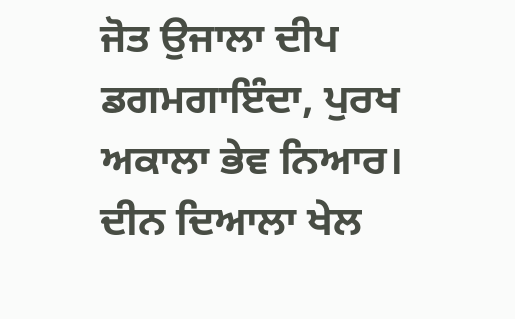ਜੋਤ ਉਜਾਲਾ ਦੀਪ ਡਗਮਗਾਇੰਦਾ, ਪੁਰਖ ਅਕਾਲਾ ਭੇਵ ਨਿਆਰ। ਦੀਨ ਦਿਆਲਾ ਖੇਲ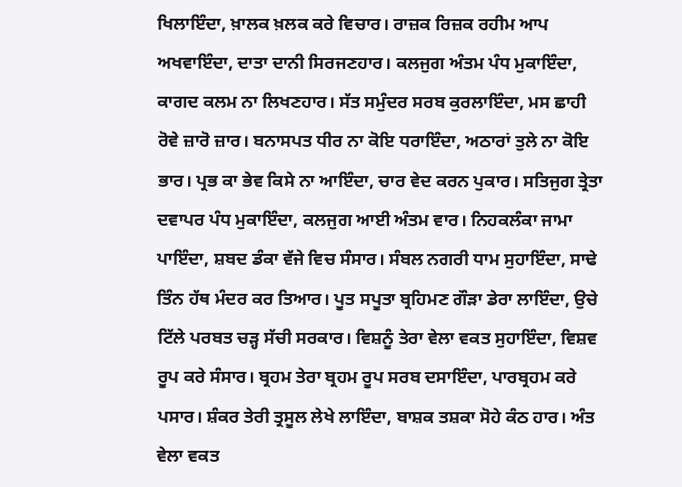ਖਿਲਾਇੰਦਾ, ਖ਼ਾਲਕ ਖ਼ਲਕ ਕਰੇ ਵਿਚਾਰ। ਰਾਜ਼ਕ ਰਿਜ਼ਕ ਰਹੀਮ ਆਪ ਅਖਵਾਇੰਦਾ, ਦਾਤਾ ਦਾਨੀ ਸਿਰਜਣਹਾਰ। ਕਲਜੁਗ ਅੰਤਮ ਪੰਧ ਮੁਕਾਇੰਦਾ, ਕਾਗਦ ਕਲਮ ਨਾ ਲਿਖਣਹਾਰ। ਸੱਤ ਸਮੁੰਦਰ ਸਰਬ ਕੁਰਲਾਇੰਦਾ, ਮਸ ਛਾਹੀ ਰੋਵੇ ਜ਼ਾਰੋ ਜ਼ਾਰ। ਬਨਾਸਪਤ ਧੀਰ ਨਾ ਕੋਇ ਧਰਾਇੰਦਾ, ਅਠਾਰਾਂ ਤੁਲੇ ਨਾ ਕੋਇ ਭਾਰ। ਪ੍ਰਭ ਕਾ ਭੇਵ ਕਿਸੇ ਨਾ ਆਇੰਦਾ, ਚਾਰ ਵੇਦ ਕਰਨ ਪੁਕਾਰ। ਸਤਿਜੁਗ ਤ੍ਰੇਤਾ ਦਵਾਪਰ ਪੰਧ ਮੁਕਾਇੰਦਾ, ਕਲਜੁਗ ਆਈ ਅੰਤਮ ਵਾਰ। ਨਿਹਕਲੰਕਾ ਜਾਮਾ ਪਾਇੰਦਾ, ਸ਼ਬਦ ਡੰਕਾ ਵੱਜੇ ਵਿਚ ਸੰਸਾਰ। ਸੰਬਲ ਨਗਰੀ ਧਾਮ ਸੁਹਾਇੰਦਾ, ਸਾਢੇ ਤਿੰਨ ਹੱਥ ਮੰਦਰ ਕਰ ਤਿਆਰ। ਪੂਤ ਸਪੂਤਾ ਬ੍ਰਹਿਮਣ ਗੌੜਾ ਡੇਰਾ ਲਾਇੰਦਾ, ਉਚੇ ਟਿੱਲੇ ਪਰਬਤ ਚੜ੍ਹ ਸੱਚੀ ਸਰਕਾਰ। ਵਿਸ਼ਨੂੰ ਤੇਰਾ ਵੇਲਾ ਵਕਤ ਸੁਹਾਇੰਦਾ, ਵਿਸ਼ਵ ਰੂਪ ਕਰੇ ਸੰਸਾਰ। ਬ੍ਰਹਮ ਤੇਰਾ ਬ੍ਰਹਮ ਰੂਪ ਸਰਬ ਦਸਾਇੰਦਾ, ਪਾਰਬ੍ਰਹਮ ਕਰੇ ਪਸਾਰ। ਸ਼ੰਕਰ ਤੇਰੀ ਤ੍ਰਸੂਲ ਲੇਖੇ ਲਾਇੰਦਾ, ਬਾਸ਼ਕ ਤਸ਼ਕਾ ਸੋਹੇ ਕੰਠ ਹਾਰ। ਅੰਤ ਵੇਲਾ ਵਕਤ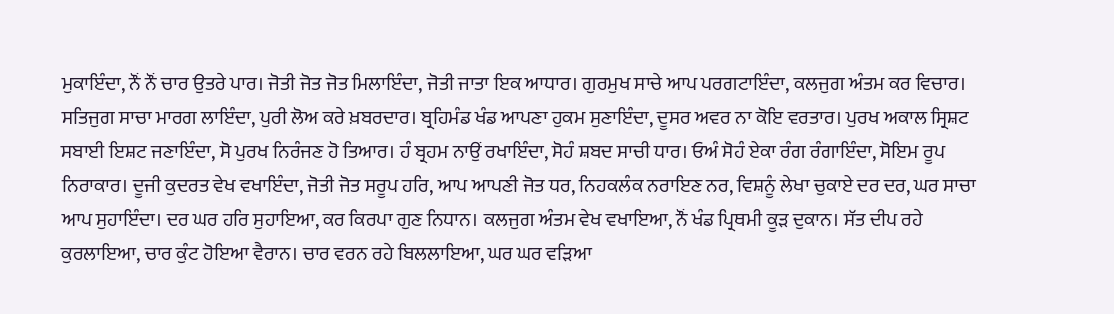ਮੁਕਾਇੰਦਾ, ਨੌਂ ਨੌਂ ਚਾਰ ਉਤਰੇ ਪਾਰ। ਜੋਤੀ ਜੋਤ ਜੋਤ ਮਿਲਾਇੰਦਾ, ਜੋਤੀ ਜਾਤਾ ਇਕ ਆਧਾਰ। ਗੁਰਮੁਖ ਸਾਚੇ ਆਪ ਪਰਗਟਾਇੰਦਾ, ਕਲਜੁਗ ਅੰਤਮ ਕਰ ਵਿਚਾਰ। ਸਤਿਜੁਗ ਸਾਚਾ ਮਾਰਗ ਲਾਇੰਦਾ, ਪੁਰੀ ਲੋਅ ਕਰੇ ਖ਼ਬਰਦਾਰ। ਬ੍ਰਹਿਮੰਡ ਖੰਡ ਆਪਣਾ ਹੁਕਮ ਸੁਣਾਇੰਦਾ, ਦੂਸਰ ਅਵਰ ਨਾ ਕੋਇ ਵਰਤਾਰ। ਪੁਰਖ ਅਕਾਲ ਸ੍ਰਿਸ਼ਟ ਸਬਾਈ ਇਸ਼ਟ ਜਣਾਇੰਦਾ, ਸੋ ਪੁਰਖ ਨਿਰੰਜਣ ਹੋ ਤਿਆਰ। ਹੰ ਬ੍ਰਹਮ ਨਾਉਂ ਰਖਾਇੰਦਾ, ਸੋਹੰ ਸ਼ਬਦ ਸਾਚੀ ਧਾਰ। ਓਅੰ ਸੋਹੰ ਏਕਾ ਰੰਗ ਰੰਗਾਇੰਦਾ, ਸੋਇਮ ਰੂਪ ਨਿਰਾਕਾਰ। ਦੂਜੀ ਕੁਦਰਤ ਵੇਖ ਵਖਾਇੰਦਾ, ਜੋਤੀ ਜੋਤ ਸਰੂਪ ਹਰਿ, ਆਪ ਆਪਣੀ ਜੋਤ ਧਰ, ਨਿਹਕਲੰਕ ਨਰਾਇਣ ਨਰ, ਵਿਸ਼ਨੂੰ ਲੇਖਾ ਚੁਕਾਏ ਦਰ ਦਰ, ਘਰ ਸਾਚਾ ਆਪ ਸੁਹਾਇੰਦਾ। ਦਰ ਘਰ ਹਰਿ ਸੁਹਾਇਆ, ਕਰ ਕਿਰਪਾ ਗੁਣ ਨਿਧਾਨ। ਕਲਜੁਗ ਅੰਤਮ ਵੇਖ ਵਖਾਇਆ, ਨੌਂ ਖੰਡ ਪ੍ਰਿਥਮੀ ਕੂੜ ਦੁਕਾਨ। ਸੱਤ ਦੀਪ ਰਹੇ ਕੁਰਲਾਇਆ, ਚਾਰ ਕੁੰਟ ਹੋਇਆ ਵੈਰਾਨ। ਚਾਰ ਵਰਨ ਰਹੇ ਬਿਲਲਾਇਆ, ਘਰ ਘਰ ਵੜਿਆ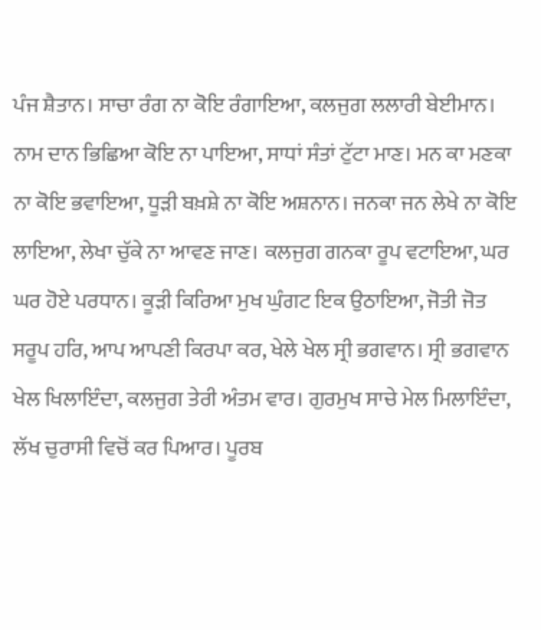ਪੰਜ ਸ਼ੈਤਾਨ। ਸਾਚਾ ਰੰਗ ਨਾ ਕੋਇ ਰੰਗਾਇਆ, ਕਲਜੁਗ ਲਲਾਰੀ ਬੇਈਮਾਨ। ਨਾਮ ਦਾਨ ਭਿਛਿਆ ਕੋਇ ਨਾ ਪਾਇਆ, ਸਾਧਾਂ ਸੰਤਾਂ ਟੁੱਟਾ ਮਾਣ। ਮਨ ਕਾ ਮਣਕਾ ਨਾ ਕੋਇ ਭਵਾਇਆ, ਧੂੜੀ ਬਖ਼ਸ਼ੇ ਨਾ ਕੋਇ ਅਸ਼ਨਾਨ। ਜਨਕਾ ਜਨ ਲੇਖੇ ਨਾ ਕੋਇ ਲਾਇਆ, ਲੇਖਾ ਚੁੱਕੇ ਨਾ ਆਵਣ ਜਾਣ। ਕਲਜੁਗ ਗਨਕਾ ਰੂਪ ਵਟਾਇਆ, ਘਰ ਘਰ ਹੋਏ ਪਰਧਾਨ। ਕੂੜੀ ਕਿਰਿਆ ਮੁਖ ਘੁੰਗਟ ਇਕ ਉਠਾਇਆ, ਜੋਤੀ ਜੋਤ ਸਰੂਪ ਹਰਿ, ਆਪ ਆਪਣੀ ਕਿਰਪਾ ਕਰ, ਖੇਲੇ ਖੇਲ ਸ੍ਰੀ ਭਗਵਾਨ। ਸ੍ਰੀ ਭਗਵਾਨ ਖੇਲ ਖਿਲਾਇੰਦਾ, ਕਲਜੁਗ ਤੇਰੀ ਅੰਤਮ ਵਾਰ। ਗੁਰਮੁਖ ਸਾਚੇ ਮੇਲ ਮਿਲਾਇੰਦਾ, ਲੱਖ ਚੁਰਾਸੀ ਵਿਚੋਂ ਕਰ ਪਿਆਰ। ਪੂਰਬ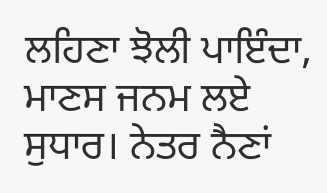ਲਹਿਣਾ ਝੋਲੀ ਪਾਇੰਦਾ, ਮਾਣਸ ਜਨਮ ਲਏ ਸੁਧਾਰ। ਨੇਤਰ ਨੈਣਾਂ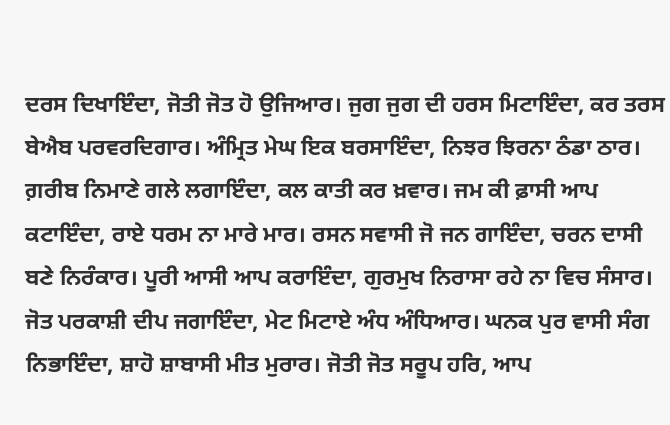ਦਰਸ ਦਿਖਾਇੰਦਾ, ਜੋਤੀ ਜੋਤ ਹੋ ਉਜਿਆਰ। ਜੁਗ ਜੁਗ ਦੀ ਹਰਸ ਮਿਟਾਇੰਦਾ, ਕਰ ਤਰਸ ਬੇਐਬ ਪਰਵਰਦਿਗਾਰ। ਅੰਮ੍ਰਿਤ ਮੇਘ ਇਕ ਬਰਸਾਇੰਦਾ, ਨਿਝਰ ਝਿਰਨਾ ਠੰਡਾ ਠਾਰ। ਗ਼ਰੀਬ ਨਿਮਾਣੇ ਗਲੇ ਲਗਾਇੰਦਾ, ਕਲ ਕਾਤੀ ਕਰ ਖ਼ਵਾਰ। ਜਮ ਕੀ ਫ਼ਾਸੀ ਆਪ ਕਟਾਇੰਦਾ, ਰਾਏ ਧਰਮ ਨਾ ਮਾਰੇ ਮਾਰ। ਰਸਨ ਸਵਾਸੀ ਜੋ ਜਨ ਗਾਇੰਦਾ, ਚਰਨ ਦਾਸੀ ਬਣੇ ਨਿਰੰਕਾਰ। ਪੂਰੀ ਆਸੀ ਆਪ ਕਰਾਇੰਦਾ, ਗੁਰਮੁਖ ਨਿਰਾਸਾ ਰਹੇ ਨਾ ਵਿਚ ਸੰਸਾਰ। ਜੋਤ ਪਰਕਾਸ਼ੀ ਦੀਪ ਜਗਾਇੰਦਾ, ਮੇਟ ਮਿਟਾਏ ਅੰਧ ਅੰਧਿਆਰ। ਘਨਕ ਪੁਰ ਵਾਸੀ ਸੰਗ ਨਿਭਾਇੰਦਾ, ਸ਼ਾਹੋ ਸ਼ਾਬਾਸੀ ਮੀਤ ਮੁਰਾਰ। ਜੋਤੀ ਜੋਤ ਸਰੂਪ ਹਰਿ, ਆਪ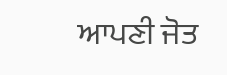ਆਪਣੀ ਜੋਤ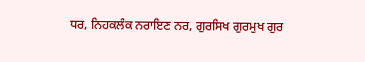ਧਰ, ਨਿਹਕਲੰਕ ਨਰਾਇਣ ਨਰ, ਗੁਰਸਿਖ ਗੁਰਮੁਖ ਗੁਰ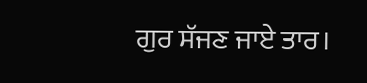ਗੁਰ ਸੱਜਣ ਜਾਏ ਤਾਰ।